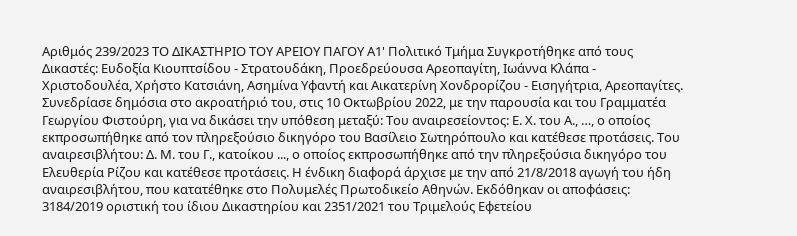Αριθμός 239/2023 ΤΟ ΔΙΚΑΣΤΗΡΙΟ ΤΟΥ ΑΡΕΙΟΥ ΠΑΓΟΥ Α1' Πολιτικό Τμήμα Συγκροτήθηκε από τους Δικαστές: Ευδοξία Κιουπτσίδου - Στρατουδάκη, Προεδρεύουσα Αρεοπαγίτη, Ιωάννα Κλάπα - Χριστοδουλέα, Χρήστο Κατσιάνη, Ασημίνα Υφαντή και Αικατερίνη Χονδρορίζου - Εισηγήτρια, Αρεοπαγίτες. Συνεδρίασε δημόσια στο ακροατήριό του, στις 10 Οκτωβρίου 2022, με την παρουσία και του Γραμματέα Γεωργίου Φιστούρη, για να δικάσει την υπόθεση μεταξύ: Του αναιρεσείοντος: Ε. Χ. του Α., …, ο οποίος εκπροσωπήθηκε από τον πληρεξούσιο δικηγόρο του Βασίλειο Σωτηρόπουλο και κατέθεσε προτάσεις. Του αναιρεσιβλήτου: Δ. Μ. του Γ., κατοίκου ..., ο οποίος εκπροσωπήθηκε από την πληρεξούσια δικηγόρο του Ελευθερία Ρίζου και κατέθεσε προτάσεις. Η ένδικη διαφορά άρχισε με την από 21/8/2018 αγωγή του ήδη αναιρεσιβλήτου, που κατατέθηκε στο Πολυμελές Πρωτοδικείο Αθηνών. Εκδόθηκαν οι αποφάσεις: 3184/2019 οριστική του ίδιου Δικαστηρίου και 2351/2021 του Τριμελούς Εφετείου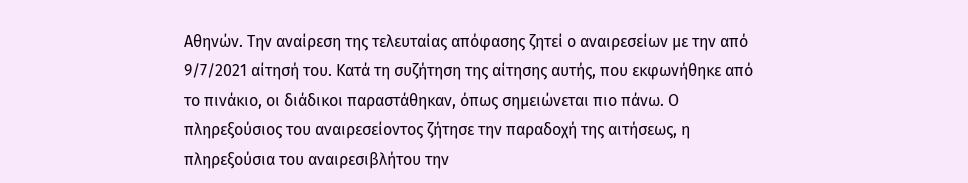Αθηνών. Την αναίρεση της τελευταίας απόφασης ζητεί ο αναιρεσείων με την από 9/7/2021 αίτησή του. Κατά τη συζήτηση της αίτησης αυτής, που εκφωνήθηκε από το πινάκιο, οι διάδικοι παραστάθηκαν, όπως σημειώνεται πιο πάνω. Ο πληρεξούσιος του αναιρεσείοντος ζήτησε την παραδοχή της αιτήσεως, η πληρεξούσια του αναιρεσιβλήτου την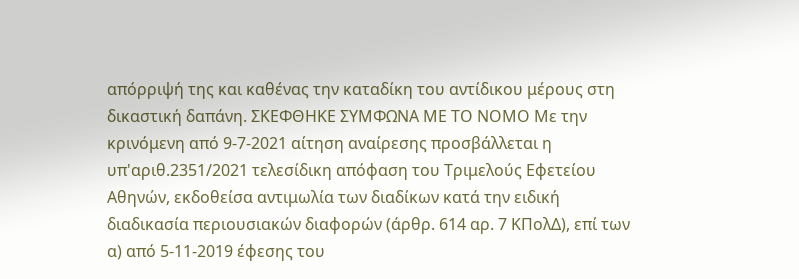απόρριψή της και καθένας την καταδίκη του αντίδικου μέρους στη δικαστική δαπάνη. ΣΚΕΦΘΗΚΕ ΣΥΜΦΩΝΑ ΜΕ ΤΟ ΝΟΜΟ Με την κρινόμενη από 9-7-2021 αίτηση αναίρεσης προσβάλλεται η υπ'αριθ.2351/2021 τελεσίδικη απόφαση του Τριμελούς Εφετείου Αθηνών, εκδοθείσα αντιμωλία των διαδίκων κατά την ειδική διαδικασία περιουσιακών διαφορών (άρθρ. 614 αρ. 7 ΚΠολΔ), επί των α) από 5-11-2019 έφεσης του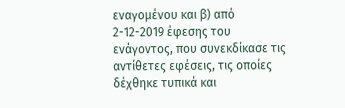εναγομένου και β) από 2-12-2019 έφεσης του ενάγοντος, που συνεκδίκασε τις αντίθετες εφέσεις, τις οποίες δέχθηκε τυπικά και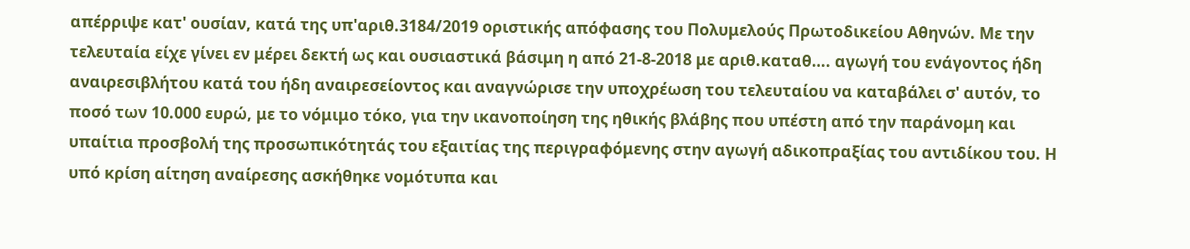απέρριψε κατ' ουσίαν, κατά της υπ'αριθ.3184/2019 οριστικής απόφασης του Πολυμελούς Πρωτοδικείου Αθηνών. Με την τελευταία είχε γίνει εν μέρει δεκτή ως και ουσιαστικά βάσιμη η από 21-8-2018 με αριθ.καταθ…. αγωγή του ενάγοντος ήδη αναιρεσιβλήτου κατά του ήδη αναιρεσείοντος και αναγνώρισε την υποχρέωση του τελευταίου να καταβάλει σ' αυτόν, το ποσό των 10.000 ευρώ, με το νόμιμο τόκο, για την ικανοποίηση της ηθικής βλάβης που υπέστη από την παράνομη και υπαίτια προσβολή της προσωπικότητάς του εξαιτίας της περιγραφόμενης στην αγωγή αδικοπραξίας του αντιδίκου του. Η υπό κρίση αίτηση αναίρεσης ασκήθηκε νομότυπα και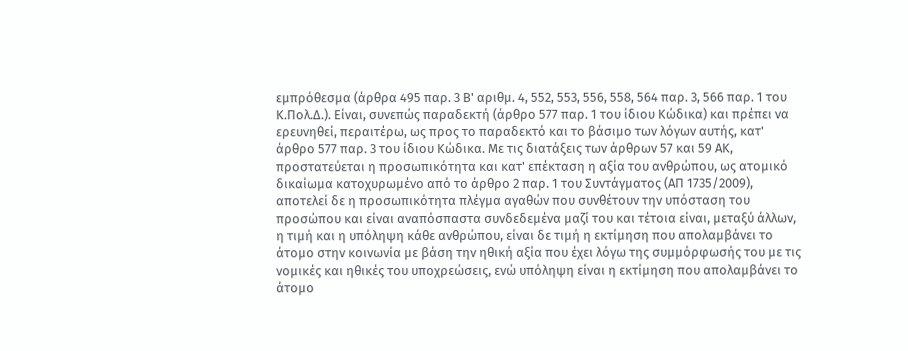εμπρόθεσμα (άρθρα 495 παρ. 3 Β' αριθμ. 4, 552, 553, 556, 558, 564 παρ. 3, 566 παρ. 1 του Κ.Πολ.Δ.). Είναι, συνεπώς παραδεκτή (άρθρο 577 παρ. 1 του ίδιου Κώδικα) και πρέπει να ερευνηθεί, περαιτέρω, ως προς το παραδεκτό και το βάσιμο των λόγων αυτής, κατ' άρθρο 577 παρ. 3 του ίδιου Κώδικα. Με τις διατάξεις των άρθρων 57 και 59 ΑΚ, προστατεύεται η προσωπικότητα και κατ' επέκταση η αξία του ανθρώπου, ως ατομικό δικαίωμα κατοχυρωμένο από το άρθρο 2 παρ. 1 του Συντάγματος (ΑΠ 1735/2009), αποτελεί δε η προσωπικότητα πλέγμα αγαθών που συνθέτουν την υπόσταση του προσώπου και είναι αναπόσπαστα συνδεδεμένα μαζί του και τέτοια είναι, μεταξύ άλλων, η τιμή και η υπόληψη κάθε ανθρώπου, είναι δε τιμή η εκτίμηση που απολαμβάνει το άτομο στην κοινωνία με βάση την ηθική αξία που έχει λόγω της συμμόρφωσής του με τις νομικές και ηθικές του υποχρεώσεις, ενώ υπόληψη είναι η εκτίμηση που απολαμβάνει το άτομο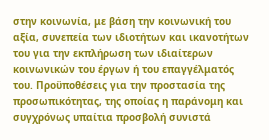στην κοινωνία, με βάση την κοινωνική του αξία, συνεπεία των ιδιοτήτων και ικανοτήτων του για την εκπλήρωση των ιδιαίτερων κοινωνικών του έργων ή του επαγγέλματός του. Προϋποθέσεις για την προστασία της προσωπικότητας, της οποίας η παράνομη και συγχρόνως υπαίτια προσβολή συνιστά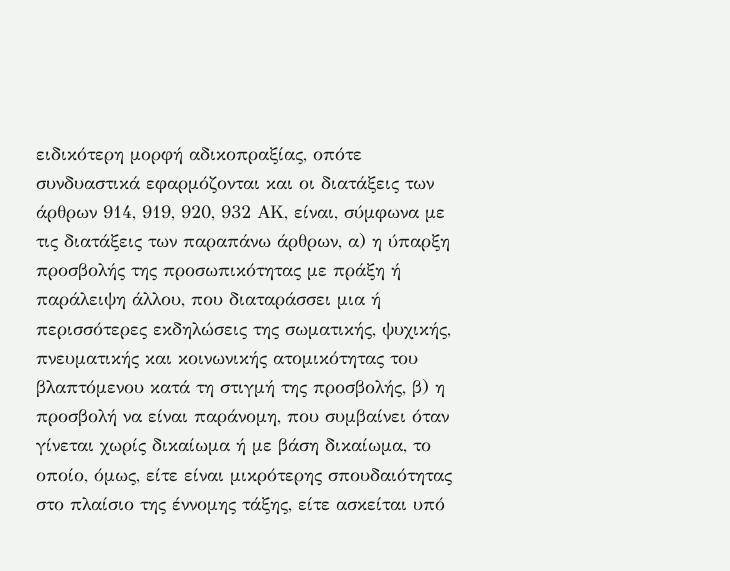ειδικότερη μορφή αδικοπραξίας, οπότε συνδυαστικά εφαρμόζονται και οι διατάξεις των άρθρων 914, 919, 920, 932 ΑΚ, είναι, σύμφωνα με τις διατάξεις των παραπάνω άρθρων, α) η ύπαρξη προσβολής της προσωπικότητας με πράξη ή παράλειψη άλλου, που διαταράσσει μια ή περισσότερες εκδηλώσεις της σωματικής, ψυχικής, πνευματικής και κοινωνικής ατομικότητας του βλαπτόμενου κατά τη στιγμή της προσβολής, β) η προσβολή να είναι παράνομη, που συμβαίνει όταν γίνεται χωρίς δικαίωμα ή με βάση δικαίωμα, το οποίο, όμως, είτε είναι μικρότερης σπουδαιότητας στο πλαίσιο της έννομης τάξης, είτε ασκείται υπό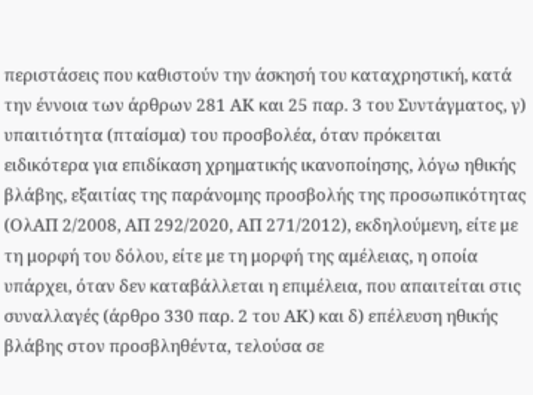περιστάσεις που καθιστούν την άσκησή του καταχρηστική, κατά την έννοια των άρθρων 281 ΑΚ και 25 παρ. 3 του Συντάγματος, γ) υπαιτιότητα (πταίσμα) του προσβολέα, όταν πρόκειται ειδικότερα για επιδίκαση χρηματικής ικανοποίησης, λόγω ηθικής βλάβης, εξαιτίας της παράνομης προσβολής της προσωπικότητας (ΟλΑΠ 2/2008, ΑΠ 292/2020, ΑΠ 271/2012), εκδηλούμενη, είτε με τη μορφή του δόλου, είτε με τη μορφή της αμέλειας, η οποία υπάρχει, όταν δεν καταβάλλεται η επιμέλεια, που απαιτείται στις συναλλαγές (άρθρο 330 παρ. 2 του ΑΚ) και δ) επέλευση ηθικής βλάβης στον προσβληθέντα, τελούσα σε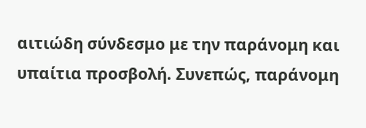αιτιώδη σύνδεσμο με την παράνομη και υπαίτια προσβολή. Συνεπώς, παράνομη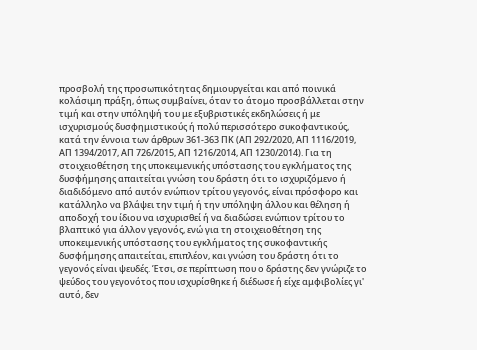προσβολή της προσωπικότητας δημιουργείται και από ποινικά κολάσιμη πράξη, όπως συμβαίνει, όταν το άτομο προσβάλλεται στην τιμή και στην υπόληψή του με εξυβριστικές εκδηλώσεις ή με ισχυρισμούς δυσφημιστικούς ή πολύ περισσότερο συκοφαντικούς, κατά την έννοια των άρθρων 361-363 ΠΚ (ΑΠ 292/2020, AΠ 1116/2019, AΠ 1394/2017, ΑΠ 726/2015, ΑΠ 1216/2014, ΑΠ 1230/2014). Για τη στοιχειοθέτηση της υποκειμενικής υπόστασης του εγκλήματος της δυσφήμησης απαιτείται γνώση του δράστη ότι το ισχυριζόμενο ή διαδιδόμενο από αυτόν ενώπιον τρίτου γεγονός, είναι πρόσφορο και κατάλληλο να βλάψει την τιμή ή την υπόληψη άλλου και θέληση ή αποδοχή του ίδιου να ισχυρισθεί ή να διαδώσει ενώπιον τρίτου το βλαπτικό για άλλον γεγονός, ενώ για τη στοιχειοθέτηση της υποκειμενικής υπόστασης του εγκλήματος της συκοφαντικής δυσφήμησης απαιτείται, επιπλέον, και γνώση του δράστη ότι το γεγονός είναι ψευδές. Έτσι, σε περίπτωση που ο δράστης δεν γνώριζε το ψεύδος του γεγονότος που ισχυρίσθηκε ή διέδωσε ή είχε αμφιβολίες γι' αυτό, δεν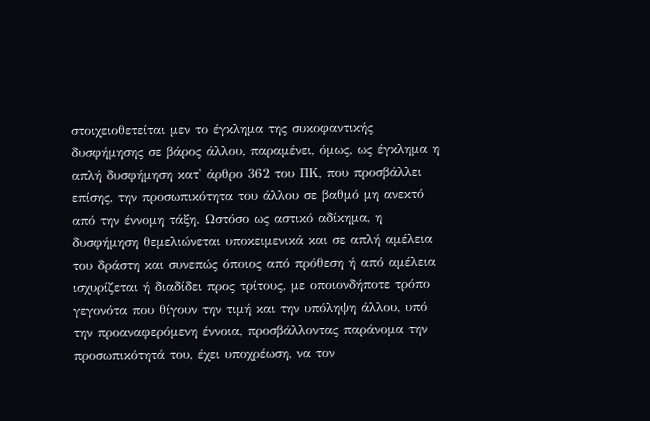στοιχειοθετείται μεν το έγκλημα της συκοφαντικής δυσφήμησης σε βάρος άλλου, παραμένει, όμως, ως έγκλημα η απλή δυσφήμηση κατ' άρθρο 362 του ΠΚ, που προσβάλλει επίσης, την προσωπικότητα του άλλου σε βαθμό μη ανεκτό από την έννομη τάξη. Ωστόσο ως αστικό αδίκημα, η δυσφήμηση θεμελιώνεται υποκειμενικά και σε απλή αμέλεια του δράστη και συνεπώς όποιος από πρόθεση ή από αμέλεια ισχυρίζεται ή διαδίδει προς τρίτους, με οποιονδήποτε τρόπο γεγονότα που θίγουν την τιμή και την υπόληψη άλλου, υπό την προαναφερόμενη έννοια, προσβάλλοντας παράνομα την προσωπικότητά του, έχει υποχρέωση, να τον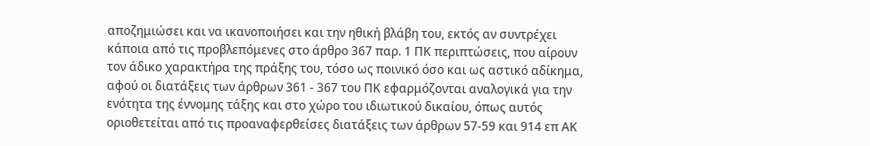αποζημιώσει και να ικανοποιήσει και την ηθική βλάβη του, εκτός αν συντρέχει κάποια από τις προβλεπόμενες στο άρθρο 367 παρ. 1 ΠΚ περιπτώσεις, που αίρουν τον άδικο χαρακτήρα της πράξης του, τόσο ως ποινικό όσο και ως αστικό αδίκημα, αφού οι διατάξεις των άρθρων 361 - 367 του ΠΚ εφαρμόζονται αναλογικά για την ενότητα της έννομης τάξης και στο χώρο του ιδιωτικού δικαίου, όπως αυτός οριοθετείται από τις προαναφερθείσες διατάξεις των άρθρων 57-59 και 914 επ ΑΚ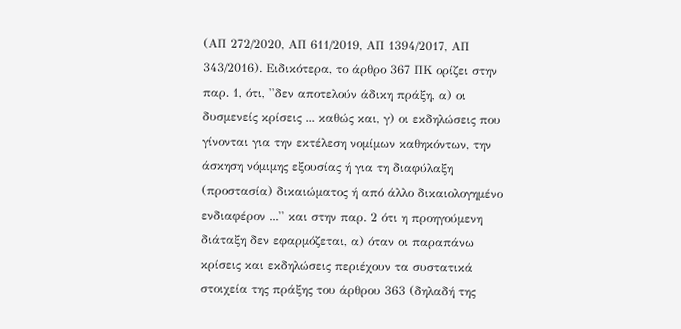(ΑΠ 272/2020, ΑΠ 611/2019, ΑΠ 1394/2017, AΠ 343/2016). Ειδικότερα, το άρθρο 367 ΠΚ ορίζει στην παρ. 1, ότι, ''δεν αποτελούν άδικη πράξη, α) οι δυσμενείς κρίσεις ... καθώς και, γ) οι εκδηλώσεις που γίνονται για την εκτέλεση νομίμων καθηκόντων, την άσκηση νόμιμης εξουσίας ή για τη διαφύλαξη (προστασία) δικαιώματος ή από άλλο δικαιολογημένο ενδιαφέρον ...'' και στην παρ. 2 ότι η προηγούμενη διάταξη δεν εφαρμόζεται, α) όταν οι παραπάνω κρίσεις και εκδηλώσεις περιέχουν τα συστατικά στοιχεία της πράξης του άρθρου 363 (δηλαδή της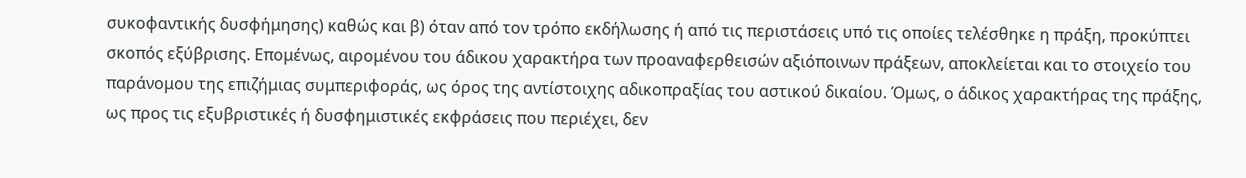συκοφαντικής δυσφήμησης) καθώς και β) όταν από τον τρόπο εκδήλωσης ή από τις περιστάσεις υπό τις οποίες τελέσθηκε η πράξη, προκύπτει σκοπός εξύβρισης. Επομένως, αιρομένου του άδικου χαρακτήρα των προαναφερθεισών αξιόποινων πράξεων, αποκλείεται και το στοιχείο του παράνομου της επιζήμιας συμπεριφοράς, ως όρος της αντίστοιχης αδικοπραξίας του αστικού δικαίου. Όμως, ο άδικος χαρακτήρας της πράξης, ως προς τις εξυβριστικές ή δυσφημιστικές εκφράσεις που περιέχει, δεν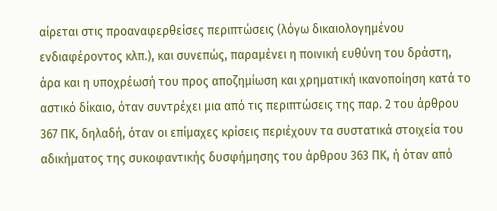αίρεται στις προαναφερθείσες περιπτώσεις (λόγω δικαιολογημένου ενδιαφέροντος κλπ.), και συνεπώς, παραμένει η ποινική ευθύνη του δράστη, άρα και η υποχρέωσή του προς αποζημίωση και χρηματική ικανοποίηση κατά το αστικό δίκαιο, όταν συντρέχει μια από τις περιπτώσεις της παρ. 2 του άρθρου 367 ΠΚ, δηλαδή, όταν οι επίμαχες κρίσεις περιέχουν τα συστατικά στοιχεία του αδικήματος της συκοφαντικής δυσφήμησης του άρθρου 363 ΠΚ, ή όταν από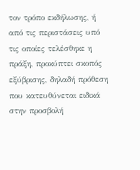τον τρόπο εκδήλωσης, ή από τις περιστάσεις υπό τις οποίες τελέσθηκε η πράξη, προκύπτει σκοπός εξύβρισης, δηλαδή πρόθεση που κατευθύνεται ειδικά στην προσβολή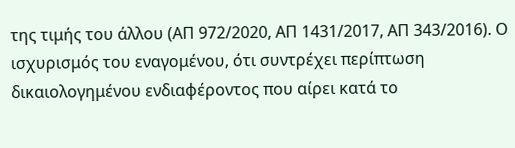της τιμής του άλλου (ΑΠ 972/2020, ΑΠ 1431/2017, ΑΠ 343/2016). Ο ισχυρισμός του εναγομένου, ότι συντρέχει περίπτωση δικαιολογημένου ενδιαφέροντος που αίρει κατά το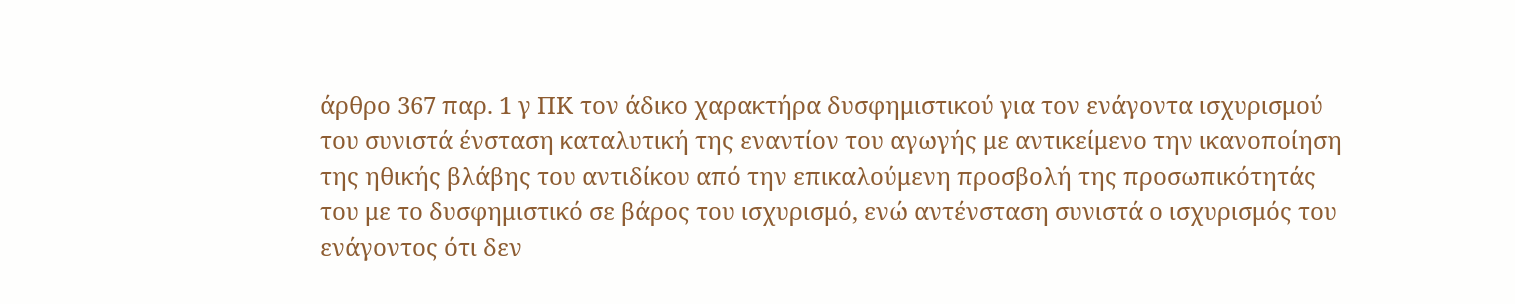άρθρο 367 παρ. 1 γ ΠΚ τον άδικο χαρακτήρα δυσφημιστικού για τον ενάγοντα ισχυρισμού του συνιστά ένσταση καταλυτική της εναντίον του αγωγής με αντικείμενο την ικανοποίηση της ηθικής βλάβης του αντιδίκου από την επικαλούμενη προσβολή της προσωπικότητάς του με το δυσφημιστικό σε βάρος του ισχυρισμό, ενώ αντένσταση συνιστά ο ισχυρισμός του ενάγοντος ότι δεν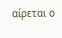αίρεται ο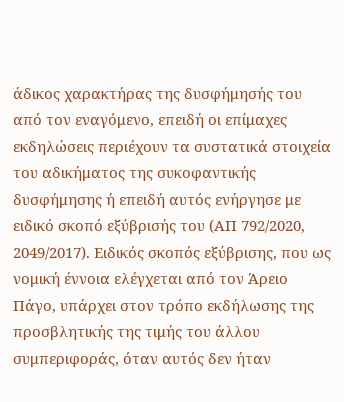άδικος χαρακτήρας της δυσφήμησής του από τον εναγόμενο, επειδή οι επίμαχες εκδηλώσεις περιέχουν τα συστατικά στοιχεία του αδικήματος της συκοφαντικής δυσφήμησης ή επειδή αυτός ενήργησε με ειδικό σκοπό εξύβρισής του (ΑΠ 792/2020, 2049/2017). Ειδικός σκοπός εξύβρισης, που ως νομική έννοια ελέγχεται από τον Άρειο Πάγο, υπάρχει στον τρόπο εκδήλωσης της προσβλητικής της τιμής του άλλου συμπεριφοράς, όταν αυτός δεν ήταν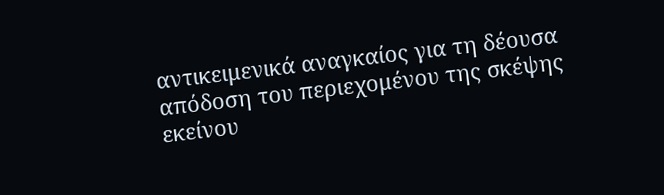αντικειμενικά αναγκαίος για τη δέουσα απόδοση του περιεχομένου της σκέψης εκείνου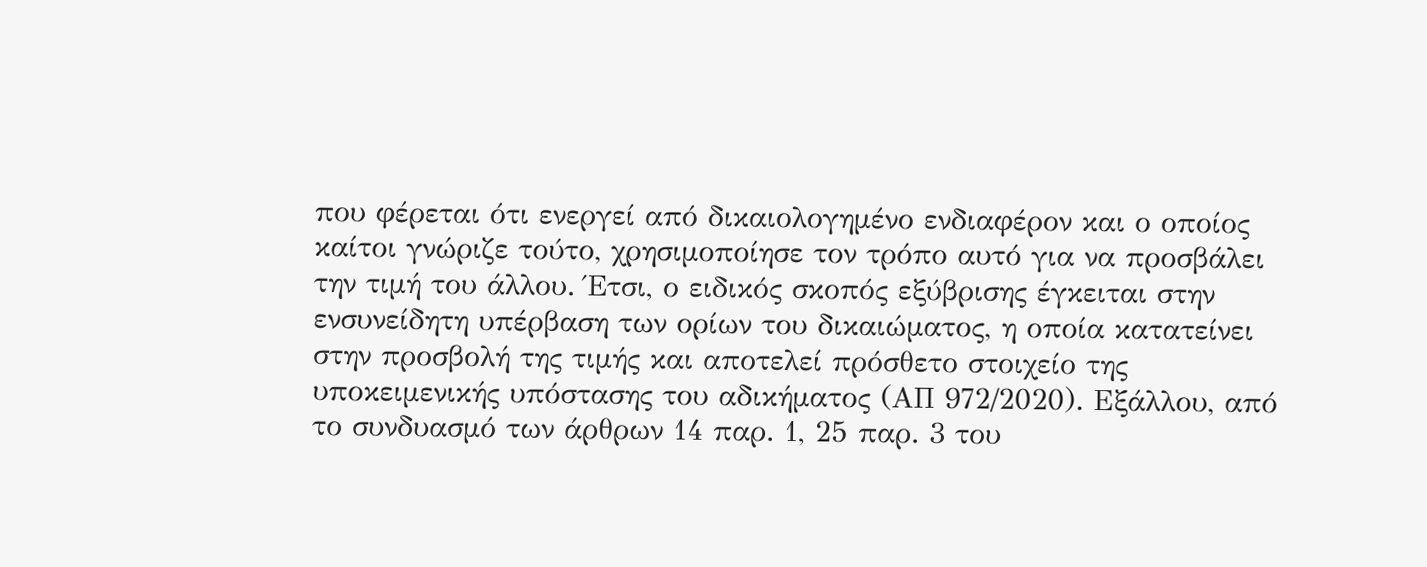που φέρεται ότι ενεργεί από δικαιολογημένο ενδιαφέρον και ο οποίος καίτοι γνώριζε τούτο, χρησιμοποίησε τον τρόπο αυτό για να προσβάλει την τιμή του άλλου. Έτσι, ο ειδικός σκοπός εξύβρισης έγκειται στην ενσυνείδητη υπέρβαση των ορίων του δικαιώματος, η οποία κατατείνει στην προσβολή της τιμής και αποτελεί πρόσθετο στοιχείο της υποκειμενικής υπόστασης του αδικήματος (ΑΠ 972/2020). Εξάλλου, από το συνδυασμό των άρθρων 14 παρ. 1, 25 παρ. 3 του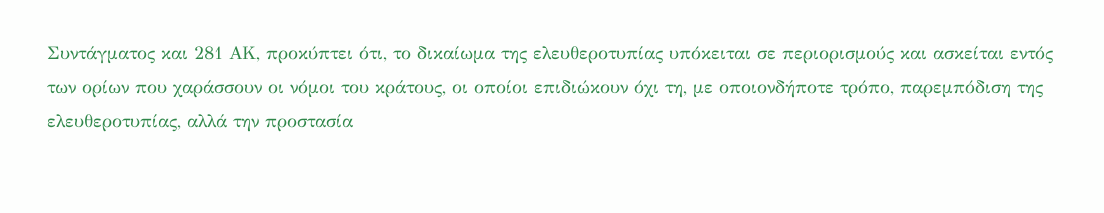Συντάγματος και 281 ΑΚ, προκύπτει ότι, το δικαίωμα της ελευθεροτυπίας υπόκειται σε περιορισμούς και ασκείται εντός των ορίων που χαράσσουν οι νόμοι του κράτους, οι οποίοι επιδιώκουν όχι τη, με οποιονδήποτε τρόπο, παρεμπόδιση της ελευθεροτυπίας, αλλά την προστασία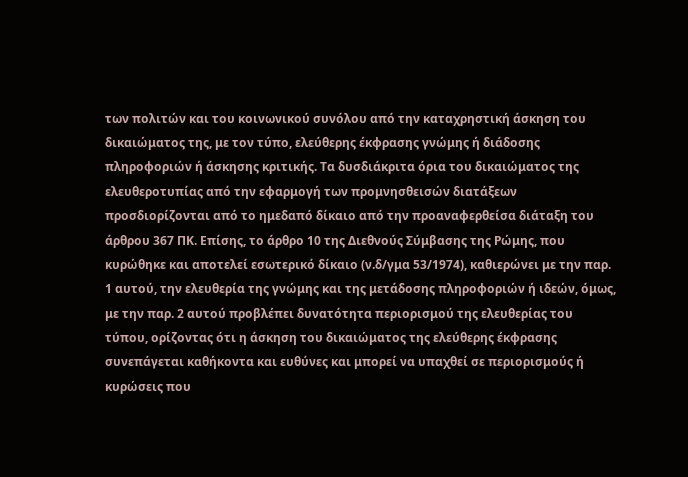των πολιτών και του κοινωνικού συνόλου από την καταχρηστική άσκηση του δικαιώματος της, με τον τύπο, ελεύθερης έκφρασης γνώμης ή διάδοσης πληροφοριών ή άσκησης κριτικής. Τα δυσδιάκριτα όρια του δικαιώματος της ελευθεροτυπίας από την εφαρμογή των προμνησθεισών διατάξεων προσδιορίζονται από το ημεδαπό δίκαιο από την προαναφερθείσα διάταξη του άρθρου 367 ΠΚ. Επίσης, το άρθρο 10 της Διεθνούς Σύμβασης της Ρώμης, που κυρώθηκε και αποτελεί εσωτερικό δίκαιο (ν.δ/γμα 53/1974), καθιερώνει με την παρ. 1 αυτού, την ελευθερία της γνώμης και της μετάδοσης πληροφοριών ή ιδεών, όμως, με την παρ. 2 αυτού προβλέπει δυνατότητα περιορισμού της ελευθερίας του τύπου, ορίζοντας ότι η άσκηση του δικαιώματος της ελεύθερης έκφρασης συνεπάγεται καθήκοντα και ευθύνες και μπορεί να υπαχθεί σε περιορισμούς ή κυρώσεις που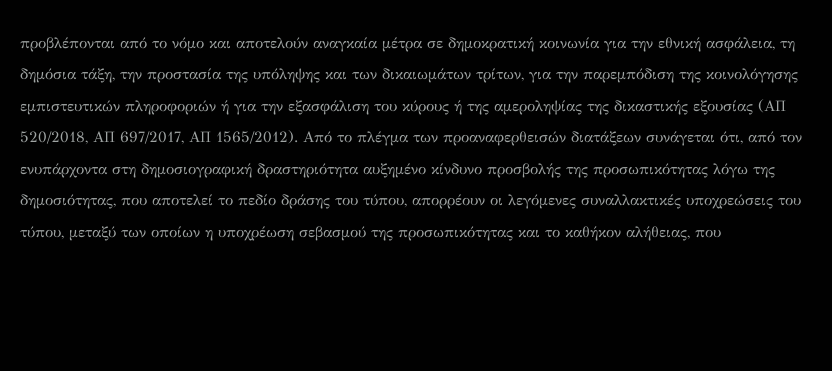προβλέπονται από το νόμο και αποτελούν αναγκαία μέτρα σε δημοκρατική κοινωνία για την εθνική ασφάλεια, τη δημόσια τάξη, την προστασία της υπόληψης και των δικαιωμάτων τρίτων, για την παρεμπόδιση της κοινολόγησης εμπιστευτικών πληροφοριών ή για την εξασφάλιση του κύρους ή της αμεροληψίας της δικαστικής εξουσίας (ΑΠ 520/2018, ΑΠ 697/2017, ΑΠ 1565/2012). Από το πλέγμα των προαναφερθεισών διατάξεων συνάγεται ότι, από τον ενυπάρχοντα στη δημοσιογραφική δραστηριότητα αυξημένο κίνδυνο προσβολής της προσωπικότητας λόγω της δημοσιότητας, που αποτελεί το πεδίο δράσης του τύπου, απορρέουν οι λεγόμενες συναλλακτικές υποχρεώσεις του τύπου, μεταξύ των οποίων η υποχρέωση σεβασμού της προσωπικότητας και το καθήκον αλήθειας, που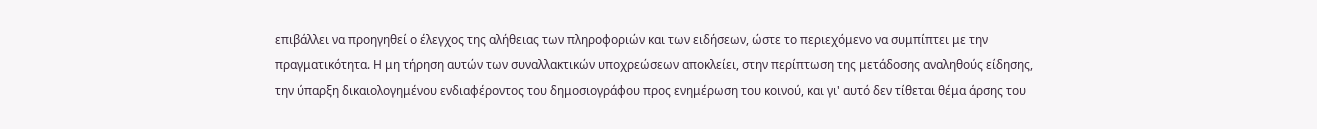επιβάλλει να προηγηθεί ο έλεγχος της αλήθειας των πληροφοριών και των ειδήσεων, ώστε το περιεχόμενο να συμπίπτει με την πραγματικότητα. Η μη τήρηση αυτών των συναλλακτικών υποχρεώσεων αποκλείει, στην περίπτωση της μετάδοσης αναληθούς είδησης, την ύπαρξη δικαιολογημένου ενδιαφέροντος του δημοσιογράφου προς ενημέρωση του κοινού, και γι' αυτό δεν τίθεται θέμα άρσης του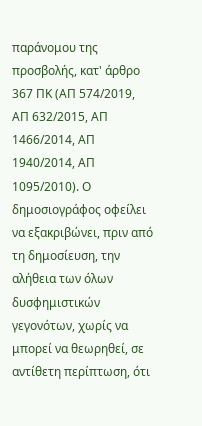παράνομου της προσβολής, κατ' άρθρο 367 ΠΚ (ΑΠ 574/2019, ΑΠ 632/2015, ΑΠ 1466/2014, ΑΠ 1940/2014, ΑΠ 1095/2010). Ο δημοσιογράφος οφείλει να εξακριβώνει, πριν από τη δημοσίευση, την αλήθεια των όλων δυσφημιστικών γεγονότων, χωρίς να μπορεί να θεωρηθεί, σε αντίθετη περίπτωση, ότι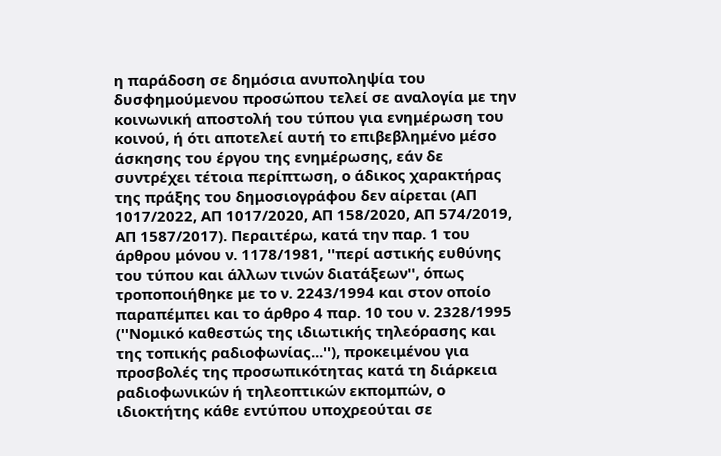η παράδοση σε δημόσια ανυποληψία του δυσφημούμενου προσώπου τελεί σε αναλογία με την κοινωνική αποστολή του τύπου για ενημέρωση του κοινού, ή ότι αποτελεί αυτή το επιβεβλημένο μέσο άσκησης του έργου της ενημέρωσης, εάν δε συντρέχει τέτοια περίπτωση, ο άδικος χαρακτήρας της πράξης του δημοσιογράφου δεν αίρεται (ΑΠ 1017/2022, ΑΠ 1017/2020, ΑΠ 158/2020, ΑΠ 574/2019, ΑΠ 1587/2017). Περαιτέρω, κατά την παρ. 1 του άρθρου μόνου ν. 1178/1981, ''περί αστικής ευθύνης του τύπου και άλλων τινών διατάξεων'', όπως τροποποιήθηκε με το ν. 2243/1994 και στον οποίο παραπέμπει και το άρθρο 4 παρ. 10 του ν. 2328/1995 (''Νομικό καθεστώς της ιδιωτικής τηλεόρασης και της τοπικής ραδιοφωνίας...''), προκειμένου για προσβολές της προσωπικότητας κατά τη διάρκεια ραδιοφωνικών ή τηλεοπτικών εκπομπών, ο ιδιοκτήτης κάθε εντύπου υποχρεούται σε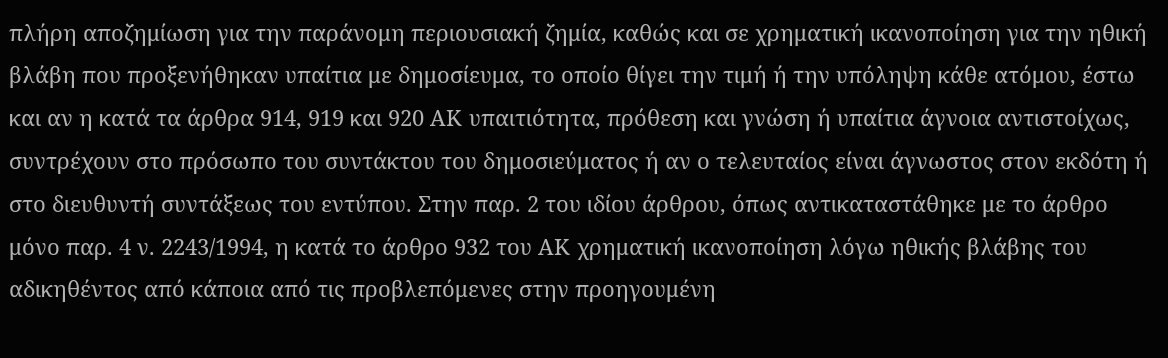πλήρη αποζημίωση για την παράνομη περιουσιακή ζημία, καθώς και σε χρηματική ικανοποίηση για την ηθική βλάβη που προξενήθηκαν υπαίτια με δημοσίευμα, το οποίο θίγει την τιμή ή την υπόληψη κάθε ατόμου, έστω και αν η κατά τα άρθρα 914, 919 και 920 ΑΚ υπαιτιότητα, πρόθεση και γνώση ή υπαίτια άγνοια αντιστοίχως, συντρέχουν στο πρόσωπο του συντάκτου του δημοσιεύματος ή αν ο τελευταίος είναι άγνωστος στον εκδότη ή στο διευθυντή συντάξεως του εντύπου. Στην παρ. 2 του ιδίου άρθρου, όπως αντικαταστάθηκε με το άρθρο μόνο παρ. 4 ν. 2243/1994, η κατά το άρθρο 932 του ΑΚ χρηματική ικανοποίηση λόγω ηθικής βλάβης του αδικηθέντος από κάποια από τις προβλεπόμενες στην προηγουμένη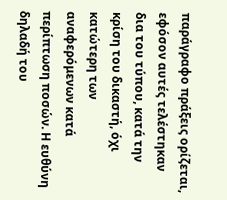παράγραφο πράξεις ορίζεται, εφόσον αυτές τελέστηκαν δια του τύπου, κατά την κρίση του δικαστή, όχι κατώτερη των αναφερόμενων κατά περίπτωση ποσών. Η ευθύνη δηλαδή του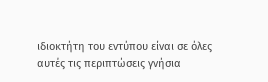ιδιοκτήτη του εντύπου είναι σε όλες αυτές τις περιπτώσεις γνήσια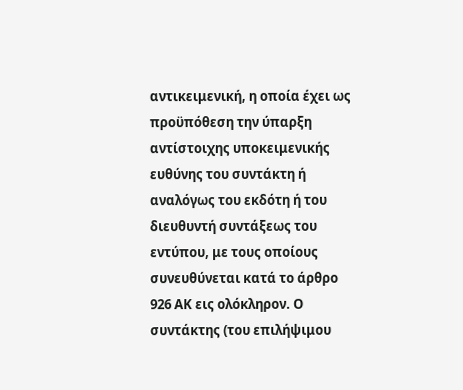αντικειμενική, η οποία έχει ως προϋπόθεση την ύπαρξη αντίστοιχης υποκειμενικής ευθύνης του συντάκτη ή αναλόγως του εκδότη ή του διευθυντή συντάξεως του εντύπου, με τους οποίους συνευθύνεται κατά το άρθρο 926 ΑΚ εις ολόκληρον. Ο συντάκτης (του επιλήψιμου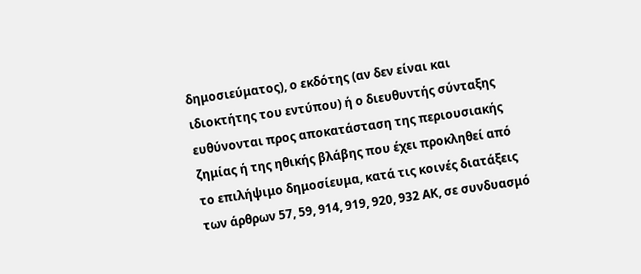δημοσιεύματος), ο εκδότης (αν δεν είναι και ιδιοκτήτης του εντύπου) ή ο διευθυντής σύνταξης ευθύνονται προς αποκατάσταση της περιουσιακής ζημίας ή της ηθικής βλάβης που έχει προκληθεί από το επιλήψιμο δημοσίευμα, κατά τις κοινές διατάξεις των άρθρων 57, 59, 914, 919, 920, 932 ΑΚ, σε συνδυασμό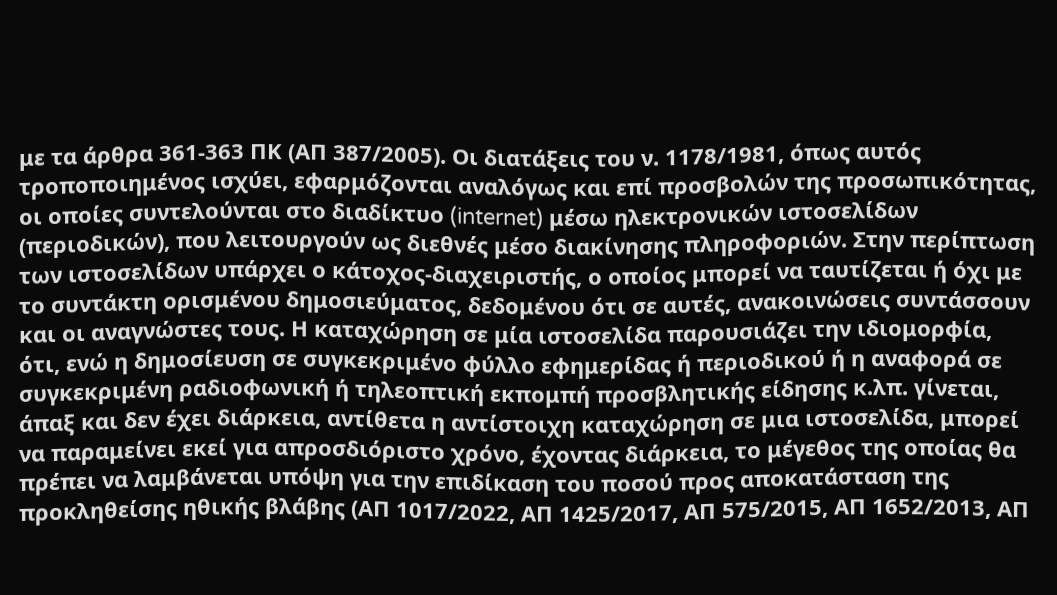με τα άρθρα 361-363 ΠΚ (ΑΠ 387/2005). Οι διατάξεις του ν. 1178/1981, όπως αυτός τροποποιημένος ισχύει, εφαρμόζονται αναλόγως και επί προσβολών της προσωπικότητας, οι οποίες συντελούνται στο διαδίκτυο (internet) μέσω ηλεκτρονικών ιστοσελίδων (περιοδικών), που λειτουργούν ως διεθνές μέσο διακίνησης πληροφοριών. Στην περίπτωση των ιστοσελίδων υπάρχει ο κάτοχος-διαχειριστής, ο οποίος μπορεί να ταυτίζεται ή όχι με το συντάκτη ορισμένου δημοσιεύματος, δεδομένου ότι σε αυτές, ανακοινώσεις συντάσσουν και οι αναγνώστες τους. Η καταχώρηση σε μία ιστοσελίδα παρουσιάζει την ιδιομορφία, ότι, ενώ η δημοσίευση σε συγκεκριμένο φύλλο εφημερίδας ή περιοδικού ή η αναφορά σε συγκεκριμένη ραδιοφωνική ή τηλεοπτική εκπομπή προσβλητικής είδησης κ.λπ. γίνεται, άπαξ και δεν έχει διάρκεια, αντίθετα η αντίστοιχη καταχώρηση σε μια ιστοσελίδα, μπορεί να παραμείνει εκεί για απροσδιόριστο χρόνο, έχοντας διάρκεια, το μέγεθος της οποίας θα πρέπει να λαμβάνεται υπόψη για την επιδίκαση του ποσού προς αποκατάσταση της προκληθείσης ηθικής βλάβης (ΑΠ 1017/2022, ΑΠ 1425/2017, ΑΠ 575/2015, ΑΠ 1652/2013, ΑΠ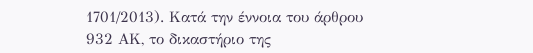1701/2013). Κατά την έννοια του άρθρου 932 ΑΚ, το δικαστήριο της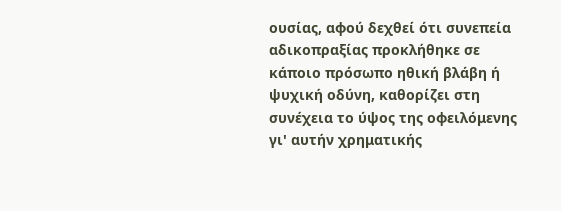ουσίας, αφού δεχθεί ότι συνεπεία αδικοπραξίας προκλήθηκε σε κάποιο πρόσωπο ηθική βλάβη ή ψυχική οδύνη, καθορίζει στη συνέχεια το ύψος της οφειλόμενης γι' αυτήν χρηματικής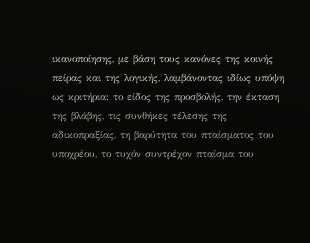ικανοποίησης, με βάση τους κανόνες της κοινής πείρας και της λογικής, λαμβάνοντας ιδίως υπόψη ως κριτήρια: το είδος της προσβολής, την έκταση της βλάβης, τις συνθήκες τέλεσης της αδικοπραξίας, τη βαρύτητα του πταίσματος του υποχρέου, το τυχόν συντρέχον πταίσμα του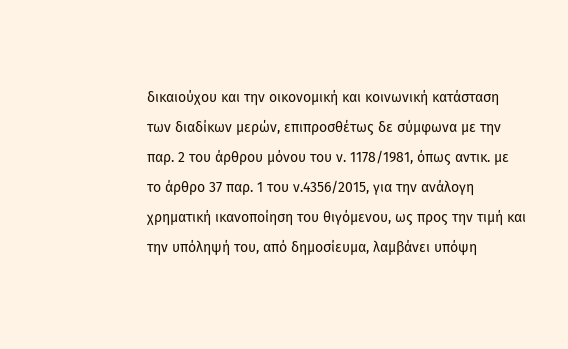δικαιούχου και την οικονομική και κοινωνική κατάσταση των διαδίκων μερών, επιπροσθέτως δε σύμφωνα με την παρ. 2 του άρθρου μόνου του ν. 1178/1981, όπως αντικ. με το άρθρο 37 παρ. 1 του ν.4356/2015, για την ανάλογη χρηματική ικανοποίηση του θιγόμενου, ως προς την τιμή και την υπόληψή του, από δημοσίευμα, λαμβάνει υπόψη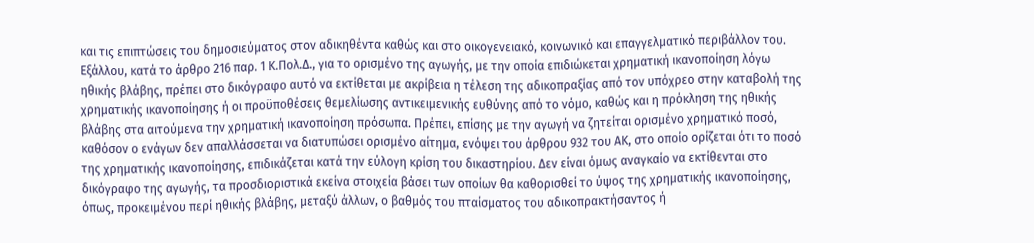και τις επιπτώσεις του δημοσιεύματος στον αδικηθέντα καθώς και στο οικογενειακό, κοινωνικό και επαγγελματικό περιβάλλον του. Εξάλλου, κατά το άρθρο 216 παρ. 1 Κ.Πολ.Δ., για το ορισμένο της αγωγής, με την οποία επιδιώκεται χρηματική ικανοποίηση λόγω ηθικής βλάβης, πρέπει στο δικόγραφο αυτό να εκτίθεται με ακρίβεια η τέλεση της αδικοπραξίας από τον υπόχρεο στην καταβολή της χρηματικής ικανοποίησης ή οι προϋποθέσεις θεμελίωσης αντικειμενικής ευθύνης από το νόμο, καθώς και η πρόκληση της ηθικής βλάβης στα αιτούμενα την χρηματική ικανοποίηση πρόσωπα. Πρέπει, επίσης με την αγωγή να ζητείται ορισμένο χρηματικό ποσό, καθόσον ο ενάγων δεν απαλλάσσεται να διατυπώσει ορισμένο αίτημα, ενόψει του άρθρου 932 του ΑΚ, στο οποίο ορίζεται ότι το ποσό της χρηματικής ικανοποίησης, επιδικάζεται κατά την εύλογη κρίση του δικαστηρίου. Δεν είναι όμως αναγκαίο να εκτίθενται στο δικόγραφο της αγωγής, τα προσδιοριστικά εκείνα στοιχεία βάσει των οποίων θα καθορισθεί το ύψος της χρηματικής ικανοποίησης, όπως, προκειμένου περί ηθικής βλάβης, μεταξύ άλλων, ο βαθμός του πταίσματος του αδικοπρακτήσαντος ή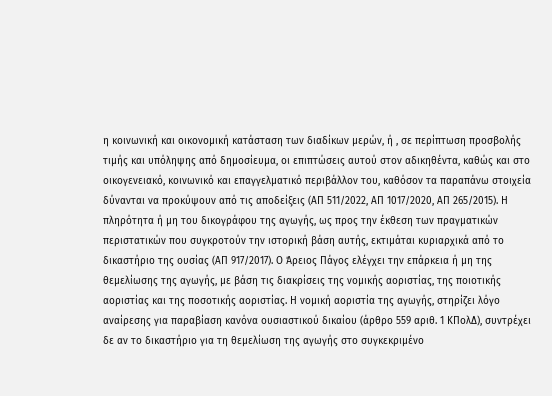η κοινωνική και οικονομική κατάσταση των διαδίκων μερών, ή , σε περίπτωση προσβολής τιμής και υπόληψης από δημοσίευμα, οι επιπτώσεις αυτού στον αδικηθέντα, καθώς και στο οικογενειακό, κοινωνικό και επαγγελματικό περιβάλλον του, καθόσον τα παραπάνω στοιχεία δύνανται να προκύψουν από τις αποδείξεις (ΑΠ 511/2022, ΑΠ 1017/2020, ΑΠ 265/2015). Η πληρότητα ή μη του δικογράφου της αγωγής, ως προς την έκθεση των πραγματικών περιστατικών που συγκροτούν την ιστορική βάση αυτής, εκτιμάται κυριαρχικά από το δικαστήριο της ουσίας (ΑΠ 917/2017). Ο Άρειος Πάγος ελέγχει την επάρκεια ή μη της θεμελίωσης της αγωγής, με βάση τις διακρίσεις της νομικής αοριστίας, της ποιοτικής αοριστίας και της ποσοτικής αοριστίας. Η νομική αοριστία της αγωγής, στηρίζει λόγο αναίρεσης για παραβίαση κανόνα ουσιαστικού δικαίου (άρθρο 559 αριθ. 1 ΚΠολΔ), συντρέχει δε αν το δικαστήριο για τη θεμελίωση της αγωγής στο συγκεκριμένο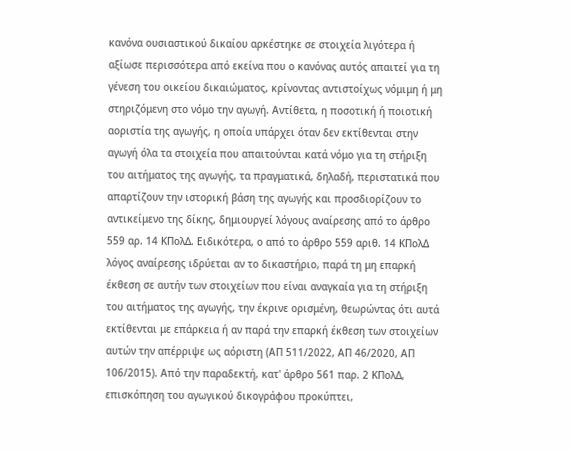κανόνα ουσιαστικού δικαίου αρκέστηκε σε στοιχεία λιγότερα ή αξίωσε περισσότερα από εκείνα που ο κανόνας αυτός απαιτεί για τη γένεση του οικείου δικαιώματος, κρίνοντας αντιστοίχως νόμιμη ή μη στηριζόμενη στο νόμο την αγωγή. Αντίθετα, η ποσοτική ή ποιοτική αοριστία της αγωγής, η οποία υπάρχει όταν δεν εκτίθενται στην αγωγή όλα τα στοιχεία που απαιτούνται κατά νόμο για τη στήριξη του αιτήματος της αγωγής, τα πραγματικά, δηλαδή, περιστατικά που απαρτίζουν την ιστορική βάση της αγωγής και προσδιορίζουν το αντικείμενο της δίκης, δημιουργεί λόγους αναίρεσης από το άρθρο 559 αρ. 14 ΚΠολΔ. Ειδικότερα, ο από το άρθρο 559 αριθ. 14 ΚΠολΔ λόγος αναίρεσης ιδρύεται αν το δικαστήριο, παρά τη μη επαρκή έκθεση σε αυτήν των στοιχείων που είναι αναγκαία για τη στήριξη του αιτήματος της αγωγής, την έκρινε ορισμένη, θεωρώντας ότι αυτά εκτίθενται με επάρκεια ή αν παρά την επαρκή έκθεση των στοιχείων αυτών την απέρριψε ως αόριστη (ΑΠ 511/2022, ΑΠ 46/2020, ΑΠ 106/2015). Από την παραδεκτή, κατ' άρθρο 561 παρ. 2 ΚΠολΔ, επισκόπηση του αγωγικού δικογράφου προκύπτει,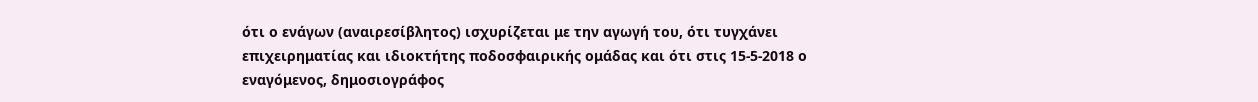ότι ο ενάγων (αναιρεσίβλητος) ισχυρίζεται με την αγωγή του, ότι τυγχάνει επιχειρηματίας και ιδιοκτήτης ποδοσφαιρικής ομάδας και ότι στις 15-5-2018 ο εναγόμενος, δημοσιογράφος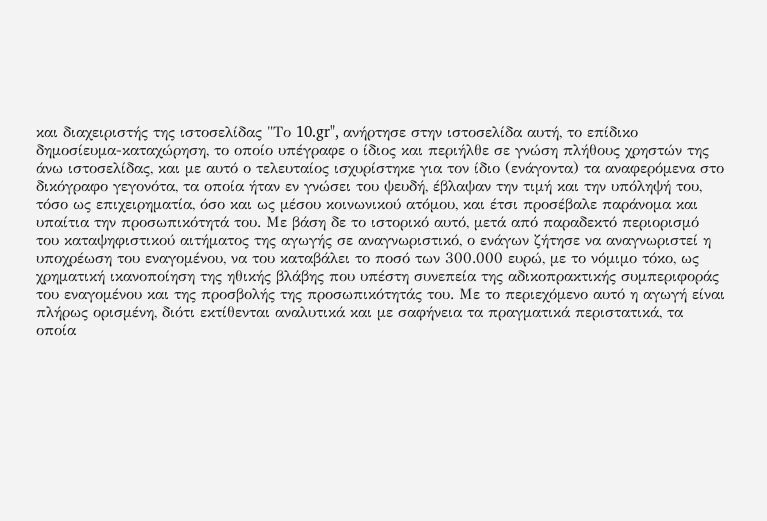και διαχειριστής της ιστοσελίδας "Το 10.gr", ανήρτησε στην ιστοσελίδα αυτή, το επίδικο δημοσίευμα-καταχώρηση, το οποίο υπέγραφε ο ίδιος και περιήλθε σε γνώση πλήθους χρηστών της άνω ιστοσελίδας, και με αυτό ο τελευταίος ισχυρίστηκε για τον ίδιο (ενάγοντα) τα αναφερόμενα στο δικόγραφο γεγονότα, τα οποία ήταν εν γνώσει του ψευδή, έβλαψαν την τιμή και την υπόληψή του, τόσο ως επιχειρηματία, όσο και ως μέσου κοινωνικού ατόμου, και έτσι προσέβαλε παράνομα και υπαίτια την προσωπικότητά του. Με βάση δε το ιστορικό αυτό, μετά από παραδεκτό περιορισμό του καταψηφιστικού αιτήματος της αγωγής σε αναγνωριστικό, ο ενάγων ζήτησε να αναγνωριστεί η υποχρέωση του εναγομένου, να του καταβάλει το ποσό των 300.000 ευρώ, με το νόμιμο τόκο, ως χρηματική ικανοποίηση της ηθικής βλάβης που υπέστη συνεπεία της αδικοπρακτικής συμπεριφοράς του εναγομένου και της προσβολής της προσωπικότητάς του. Με το περιεχόμενο αυτό η αγωγή είναι πλήρως ορισμένη, διότι εκτίθενται αναλυτικά και με σαφήνεια τα πραγματικά περιστατικά, τα οποία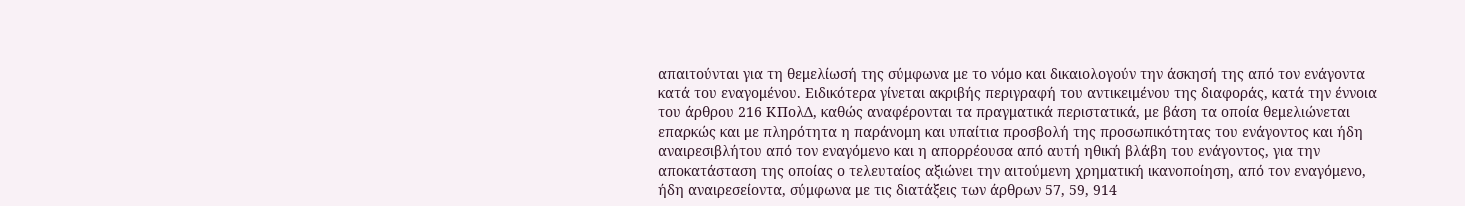απαιτούνται για τη θεμελίωσή της σύμφωνα με το νόμο και δικαιολογούν την άσκησή της από τον ενάγοντα κατά του εναγομένου. Ειδικότερα γίνεται ακριβής περιγραφή του αντικειμένου της διαφοράς, κατά την έννοια του άρθρου 216 ΚΠολΔ, καθώς αναφέρονται τα πραγματικά περιστατικά, με βάση τα οποία θεμελιώνεται επαρκώς και με πληρότητα η παράνομη και υπαίτια προσβολή της προσωπικότητας του ενάγοντος και ήδη αναιρεσιβλήτου από τον εναγόμενο και η απορρέουσα από αυτή ηθική βλάβη του ενάγοντος, για την αποκατάσταση της οποίας ο τελευταίος αξιώνει την αιτούμενη χρηματική ικανοποίηση, από τον εναγόμενο, ήδη αναιρεσείοντα, σύμφωνα με τις διατάξεις των άρθρων 57, 59, 914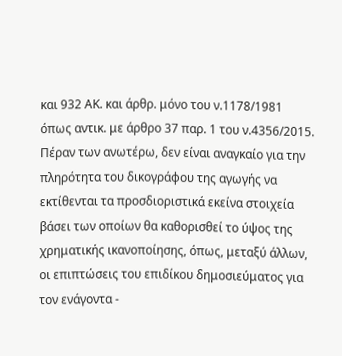και 932 ΑΚ. και άρθρ. μόνο του ν.1178/1981 όπως αντικ. με άρθρο 37 παρ. 1 του ν.4356/2015. Πέραν των ανωτέρω, δεν είναι αναγκαίο για την πληρότητα του δικογράφου της αγωγής να εκτίθενται τα προσδιοριστικά εκείνα στοιχεία βάσει των οποίων θα καθορισθεί το ύψος της χρηματικής ικανοποίησης, όπως, μεταξύ άλλων, οι επιπτώσεις του επιδίκου δημοσιεύματος για τον ενάγοντα -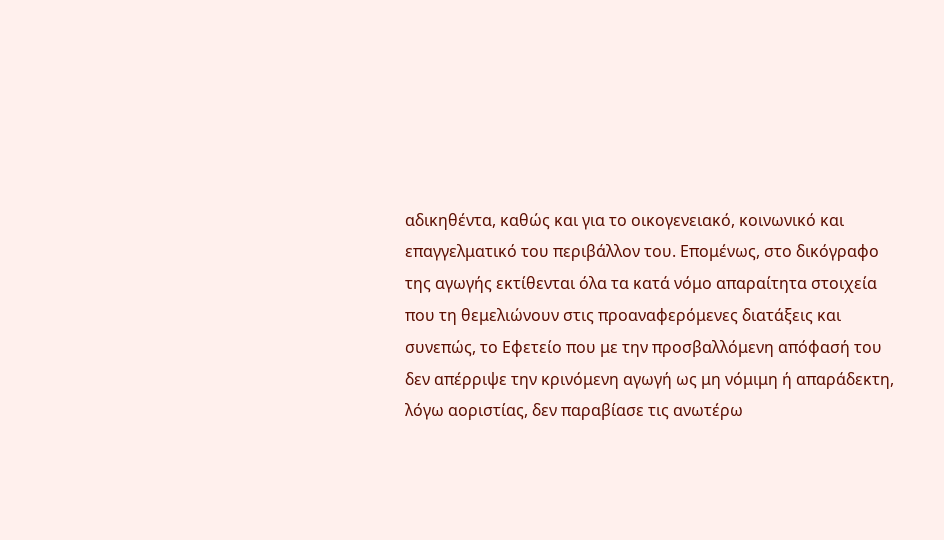αδικηθέντα, καθώς και για το οικογενειακό, κοινωνικό και επαγγελματικό του περιβάλλον του. Επομένως, στο δικόγραφο της αγωγής εκτίθενται όλα τα κατά νόμο απαραίτητα στοιχεία που τη θεμελιώνουν στις προαναφερόμενες διατάξεις και συνεπώς, το Εφετείο που με την προσβαλλόμενη απόφασή του δεν απέρριψε την κρινόμενη αγωγή ως μη νόμιμη ή απαράδεκτη, λόγω αοριστίας, δεν παραβίασε τις ανωτέρω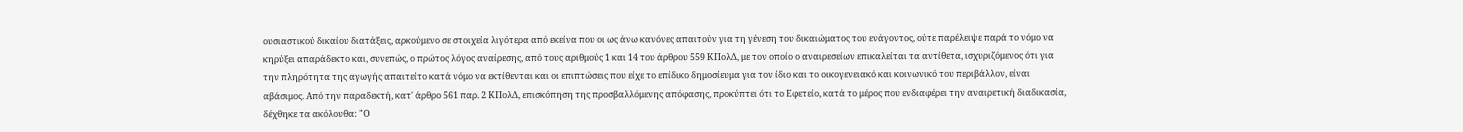ουσιαστικού δικαίου διατάξεις, αρκούμενο σε στοιχεία λιγότερα από εκείνα που οι ως άνω κανόνες απαιτούν για τη γένεση του δικαιώματος του ενάγοντος, ούτε παρέλειψε παρά το νόμο να κηρύξει απαράδεκτο και, συνεπώς, ο πρώτος λόγος αναίρεσης, από τους αριθμούς 1 και 14 του άρθρου 559 ΚΠολΔ, με τον οποίο ο αναιρεσείων επικαλείται τα αντίθετα, ισχυριζόμενος ότι για την πληρότητα της αγωγής απαιτείτο κατά νόμο να εκτίθενται και οι επιπτώσεις που είχε το επίδικο δημοσίευμα για τον ίδιο και το οικογενειακό και κοινωνικό του περιβάλλον, είναι αβάσιμος. Από την παραδεκτή, κατ' άρθρο 561 παρ. 2 ΚΠολΔ, επισκόπηση της προσβαλλόμενης απόφασης, προκύπτει ότι το Εφετείο, κατά το μέρος που ενδιαφέρει την αναιρετική διαδικασία, δέχθηκε τα ακόλουθα: "Ο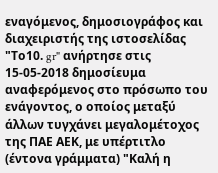εναγόμενος, δημοσιογράφος και διαχειριστής της ιστοσελίδας "Το10. gr" ανήρτησε στις 15-05-2018 δημοσίευμα αναφερόμενος στο πρόσωπο του ενάγοντος, ο οποίος μεταξύ άλλων τυγχάνει μεγαλομέτοχος της ΠΑΕ ΑΕΚ, με υπέρτιτλο (έντονα γράμματα) "Καλή η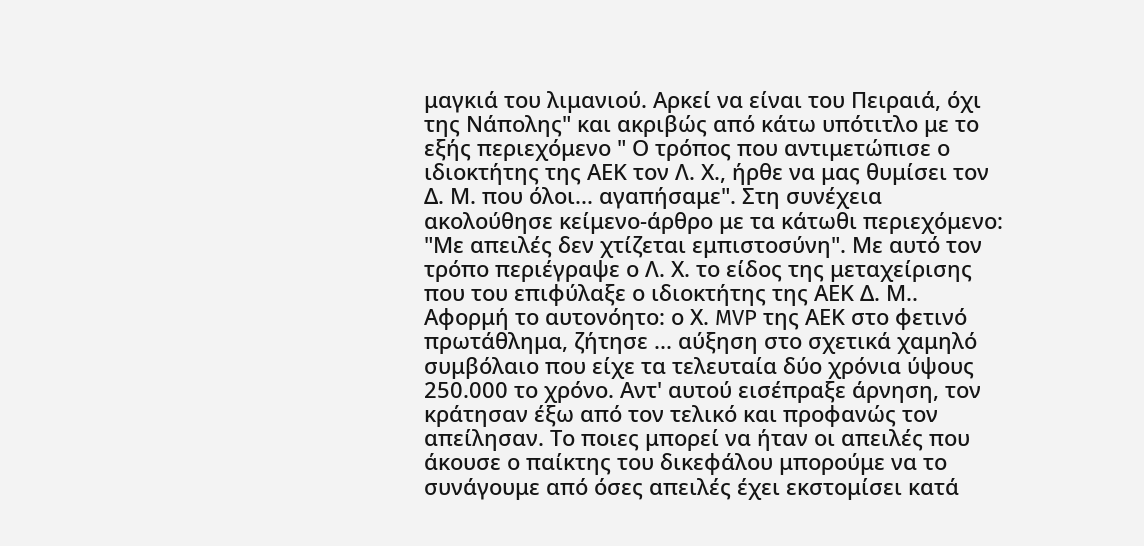μαγκιά του λιμανιού. Αρκεί να είναι του Πειραιά, όχι της Νάπολης" και ακριβώς από κάτω υπότιτλο με το εξής περιεχόμενο " Ο τρόπος που αντιμετώπισε ο ιδιοκτήτης της ΑΕΚ τον Λ. Χ., ήρθε να μας θυμίσει τον Δ. Μ. που όλοι... αγαπήσαμε". Στη συνέχεια ακολούθησε κείμενο-άρθρο με τα κάτωθι περιεχόμενο: "Με απειλές δεν χτίζεται εμπιστοσύνη". Με αυτό τον τρόπο περιέγραψε ο Λ. Χ. το είδος της μεταχείρισης που του επιφύλαξε ο ιδιοκτήτης της ΑΕΚ Δ. Μ.. Αφορμή το αυτονόητο: ο Χ. MVP της ΑΕΚ στο φετινό πρωτάθλημα, ζήτησε ... αύξηση στο σχετικά χαμηλό συμβόλαιο που είχε τα τελευταία δύο χρόνια ύψους 250.000 το χρόνο. Αντ' αυτού εισέπραξε άρνηση, τον κράτησαν έξω από τον τελικό και προφανώς τον απείλησαν. Το ποιες μπορεί να ήταν οι απειλές που άκουσε ο παίκτης του δικεφάλου μπορούμε να το συνάγουμε από όσες απειλές έχει εκστομίσει κατά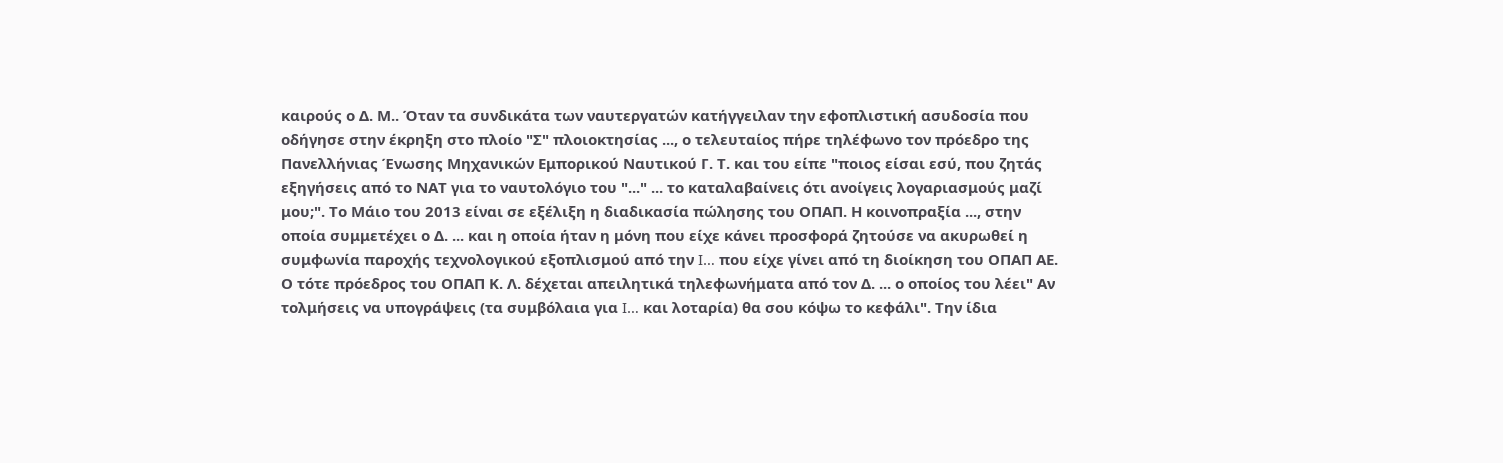καιρούς ο Δ. Μ.. Όταν τα συνδικάτα των ναυτεργατών κατήγγειλαν την εφοπλιστική ασυδοσία που οδήγησε στην έκρηξη στο πλοίο "Σ" πλοιοκτησίας ..., ο τελευταίος πήρε τηλέφωνο τον πρόεδρο της Πανελλήνιας Ένωσης Μηχανικών Εμπορικού Ναυτικού Γ. Τ. και του είπε "ποιος είσαι εσύ, που ζητάς εξηγήσεις από το ΝΑΤ για το ναυτολόγιο του "..." ... το καταλαβαίνεις ότι ανοίγεις λογαριασμούς μαζί μου;". Το Μάιο του 2013 είναι σε εξέλιξη η διαδικασία πώλησης του ΟΠΑΠ. Η κοινοπραξία ..., στην οποία συμμετέχει ο Δ. ... και η οποία ήταν η μόνη που είχε κάνει προσφορά ζητούσε να ακυρωθεί η συμφωνία παροχής τεχνολογικού εξοπλισμού από την I… που είχε γίνει από τη διοίκηση του ΟΠΑΠ ΑΕ. Ο τότε πρόεδρος του ΟΠΑΠ Κ. Λ. δέχεται απειλητικά τηλεφωνήματα από τον Δ. ... ο οποίος του λέει" Αν τολμήσεις να υπογράψεις (τα συμβόλαια για I… και λοταρία) θα σου κόψω το κεφάλι". Την ίδια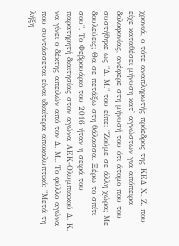χρονιά, ο τότε αναπληρωτής πρόεδρος της ΚΕΔ Χ. Ζ. που είχε καταθέσει μήνυση κατ' αγνώστων για απόπειρα δολοφονίας, ανέφερε στη μήνυσή του ότι άτομο που του συστήθηκε ως "Δ. Μ." του είπε: "Ζούμε σε άλλη χώρα; Με δουλεύεις; Θα σε πετάξω στη θάλασσα. Ξέρω το σπίτι σου". Το Φεβρουάριο του 2016 ήταν η σειρά του παρατηρητή διαιτησίας στον αγώνα ΑΕΚ-Ολυμπιακού Δ. Κ. να γίνει ο δέκτης απειλών από τον Δ. Μ.. Το φύλλο αγώνα που συντάσσεται είναι ιδιαίτερα αποκαλυπτικό: "Μετά τη λήξη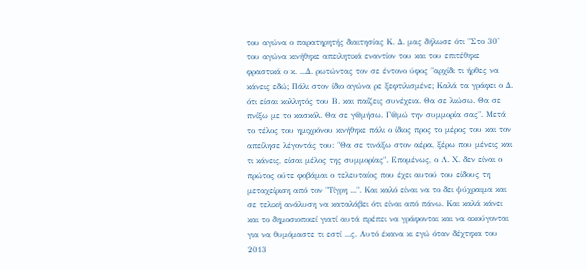του αγώνα ο παρατηρητής διαιτησίας Κ. Δ. μας δήλωσε ότι "Στο 30' του αγώνα κινήθηκε απειλητικά εναντίον του και του επιτέθηκε φραστικά ο κ. ...Δ. ρωτώντας τον σε έντονο ύφος "αρχίδι τι ήρθες να κάνεις εδώ; Πάλι στον ίδιο αγώνα ρε ξεφτιλισμένε; Καλά τα γράφει ο Δ. ότι είσαι κολλητός του Β. και παίζεις συνέχεια. Θα σε λιώσω. Θα σε πνίξω με το κασκόλ. Θα σε γ@μήσω. Γ@μώ την συμμορία σας". Μετά το τέλος του ημιχρόνου κινήθηκε πάλι ο ίδιος προς το μέρος του και τον απείλησε λέγοντάς του: "Θα σε τινάξω στον αέρα, ξέρω που μένεις και τι κάνεις, είσαι μέλος της συμμορίας". Επομένως, ο Λ. Χ. δεν είναι ο πρώτος ούτε φοβάμαι ο τελευταίος που έχει αυτού του είδους τη μεταχείριση από τον "Τίγρη ...". Και καλό είναι να το δει ψύχραιμα και σε τελική ανάλυση να καταλάβει ότι είναι από πάνω. Και καλά κάνει και το δημοσιοποιεί γιατί αυτά πρέπει να γράφονται και να ακούγονται για να θυμόμαστε τι εστί ...ς. Αυτό έκανα κι εγώ όταν δέχτηκα του 2013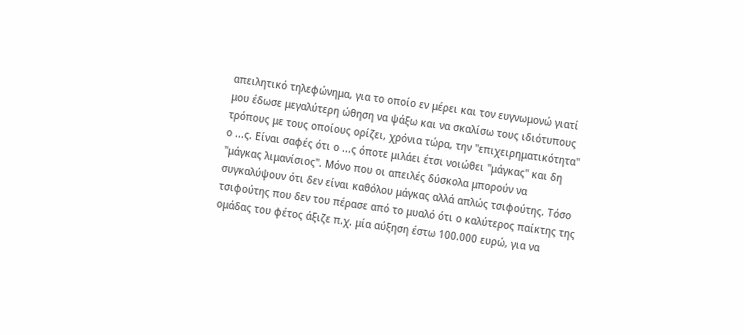απειλητικό τηλεφώνημα, για το οποίο εν μέρει και τον ευγνωμονώ γιατί μου έδωσε μεγαλύτερη ώθηση να ψάξω και να σκαλίσω τους ιδιότυπους τρόπους με τους οποίους ορίζει, χρόνια τώρα, την "επιχειρηματικότητα" ο ...ς. Είναι σαφές ότι ο ...ς όποτε μιλάει έτσι νοιώθει "μάγκας" και δη "μάγκας λιμανίσιος". Μόνο που οι απειλές δύσκολα μπορούν να συγκαλύψουν ότι δεν είναι καθόλου μάγκας αλλά απλώς τσιφούτης. Τόσο τσιφούτης που δεν του πέρασε από το μυαλό ότι ο καλύτερος παίκτης της ομάδας του φέτος άξιζε π.χ. μία αύξηση έστω 100.000 ευρώ, για να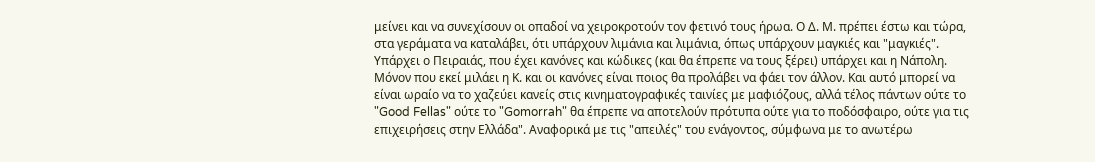μείνει και να συνεχίσουν οι οπαδοί να χειροκροτούν τον φετινό τους ήρωα. Ο Δ. Μ. πρέπει έστω και τώρα, στα γεράματα να καταλάβει, ότι υπάρχουν λιμάνια και λιμάνια, όπως υπάρχουν μαγκιές και "μαγκιές". Υπάρχει ο Πειραιάς, που έχει κανόνες και κώδικες (και θα έπρεπε να τους ξέρει) υπάρχει και η Νάπολη. Μόνον που εκεί μιλάει η Κ. και οι κανόνες είναι ποιος θα προλάβει να φάει τον άλλον. Και αυτό μπορεί να είναι ωραίο να το χαζεύει κανείς στις κινηματογραφικές ταινίες με μαφιόζους, αλλά τέλος πάντων ούτε το "Good Fellas" ούτε το "Gomorrah" θα έπρεπε να αποτελούν πρότυπα ούτε για το ποδόσφαιρο, ούτε για τις επιχειρήσεις στην Ελλάδα". Αναφορικά με τις "απειλές" του ενάγοντος, σύμφωνα με το ανωτέρω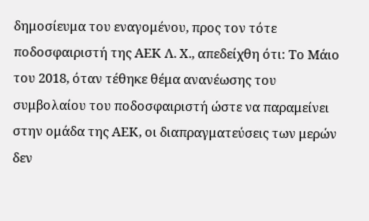δημοσίευμα του εναγομένου, προς τον τότε ποδοσφαιριστή της ΑΕΚ Λ. Χ., απεδείχθη ότι: Το Μάιο του 2018, όταν τέθηκε θέμα ανανέωσης του συμβολαίου του ποδοσφαιριστή ώστε να παραμείνει στην ομάδα της ΑΕΚ, οι διαπραγματεύσεις των μερών δεν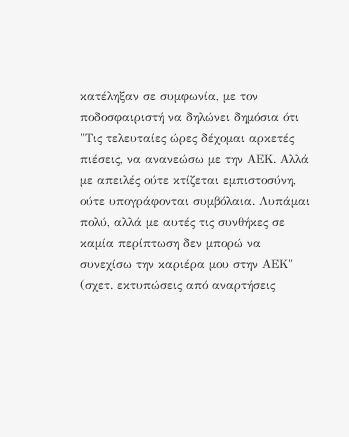κατέληξαν σε συμφωνία, με τον ποδοσφαιριστή να δηλώνει δημόσια ότι "Τις τελευταίες ώρες δέχομαι αρκετές πιέσεις, να ανανεώσω με την ΑΕΚ. Αλλά με απειλές ούτε κτίζεται εμπιστοσύνη, ούτε υπογράφονται συμβόλαια. Λυπάμαι πολύ, αλλά με αυτές τις συνθήκες σε καμία περίπτωση δεν μπορώ να συνεχίσω την καριέρα μου στην ΑΕΚ" (σχετ. εκτυπώσεις από αναρτήσεις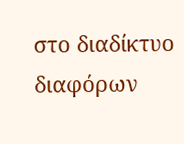στο διαδίκτυο διαφόρων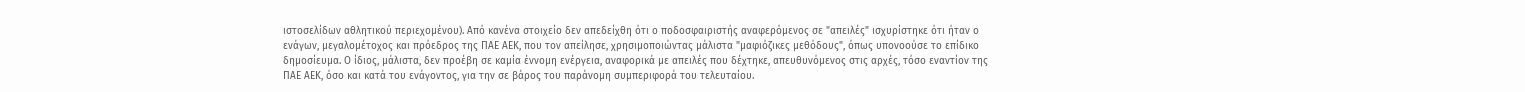ιστοσελίδων αθλητικού περιεχομένου). Από κανένα στοιχείο δεν απεδείχθη ότι ο ποδοσφαιριστής αναφερόμενος σε "απειλές" ισχυρίστηκε ότι ήταν ο ενάγων, μεγαλομέτοχος και πρόεδρος της ΠΑΕ ΑΕΚ, που τον απείλησε, χρησιμοποιώντας μάλιστα "μαφιόζικες μεθόδους", όπως υπονοούσε το επίδικο δημοσίευμα. Ο ίδιος, μάλιστα, δεν προέβη σε καμία έννομη ενέργεια, αναφορικά με απειλές που δέχτηκε, απευθυνόμενος στις αρχές, τόσο εναντίον της ΠΑΕ ΑΕΚ, όσο και κατά του ενάγοντος, για την σε βάρος του παράνομη συμπεριφορά του τελευταίου.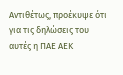Αντιθέτως, προέκυψε ότι για τις δηλώσεις του αυτές η ΠΑΕ ΑΕΚ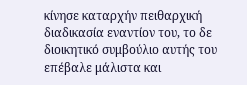κίνησε καταρχήν πειθαρχική διαδικασία εναντίον του, το δε διοικητικό συμβούλιο αυτής του επέβαλε μάλιστα και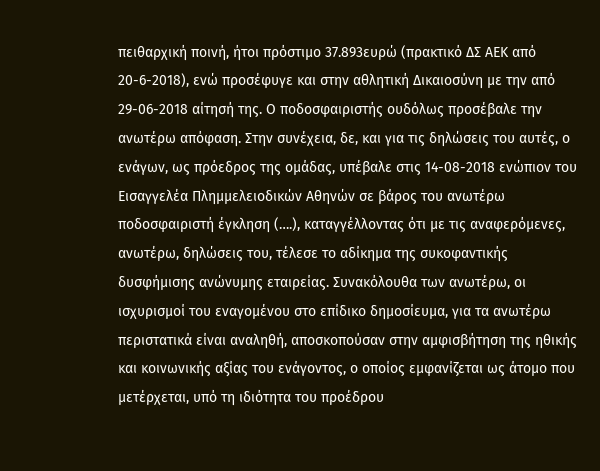πειθαρχική ποινή, ήτοι πρόστιμο 37.893ευρώ (πρακτικό ΔΣ ΑΕΚ από 20-6-2018), ενώ προσέφυγε και στην αθλητική Δικαιοσύνη με την από 29-06-2018 αίτησή της. Ο ποδοσφαιριστής ουδόλως προσέβαλε την ανωτέρω απόφαση. Στην συνέχεια, δε, και για τις δηλώσεις του αυτές, ο ενάγων, ως πρόεδρος της ομάδας, υπέβαλε στις 14-08-2018 ενώπιον του Εισαγγελέα Πλημμελειοδικών Αθηνών σε βάρος του ανωτέρω ποδοσφαιριστή έγκληση (….), καταγγέλλοντας ότι με τις αναφερόμενες, ανωτέρω, δηλώσεις του, τέλεσε το αδίκημα της συκοφαντικής δυσφήμισης ανώνυμης εταιρείας. Συνακόλουθα των ανωτέρω, οι ισχυρισμοί του εναγομένου στο επίδικο δημοσίευμα, για τα ανωτέρω περιστατικά είναι αναληθή, αποσκοπούσαν στην αμφισβήτηση της ηθικής και κοινωνικής αξίας του ενάγοντος, ο οποίος εμφανίζεται ως άτομο που μετέρχεται, υπό τη ιδιότητα του προέδρου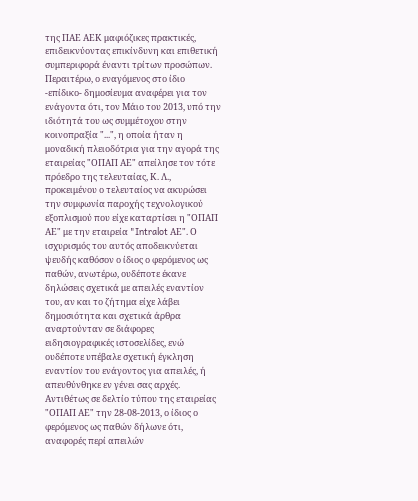της ΠΑΕ ΑΕΚ μαφιόζικες πρακτικές, επιδεικνύοντας επικίνδυνη και επιθετική συμπεριφορά έναντι τρίτων προσώπων. Περαιτέρω, ο εναγόμενος στο ίδιο -επίδικο- δημοσίευμα αναφέρει για τον ενάγοντα ότι, τον Μάιο του 2013, υπό την ιδιότητά του ως συμμέτοχου στην κοινοπραξία "...", η οποία ήταν η μοναδική πλειοδότρια για την αγορά της εταιρείας "ΟΠΑΠ ΑΕ" απείλησε τον τότε πρόεδρο της τελευταίας, Κ. Λ., προκειμένου ο τελευταίος να ακυρώσει την συμφωνία παροχής τεχνολογικού εξοπλισμού που είχε καταρτίσει η "ΟΠΑΠ ΑΕ" με την εταιρεία "Intralot ΑΕ". Ο ισχυρισμός του αυτός αποδεικνύεται ψευδής καθόσον ο ίδιος ο φερόμενος ως παθών, ανωτέρω, ουδέποτε έκανε δηλώσεις σχετικά με απειλές εναντίον του, αν και το ζήτημα είχε λάβει δημοσιότητα και σχετικά άρθρα αναρτούνταν σε διάφορες ειδησιογραφικές ιστοσελίδες, ενώ ουδέποτε υπέβαλε σχετική έγκληση εναντίον του ενάγοντος για απειλές, ή απευθύνθηκε εν γένει σας αρχές. Αντιθέτως σε δελτίο τύπου της εταιρείας "ΟΠΑΠ ΑΕ" την 28-08-2013, ο ίδιος ο φερόμενος ως παθών δήλωνε ότι, αναφορές περί απειλών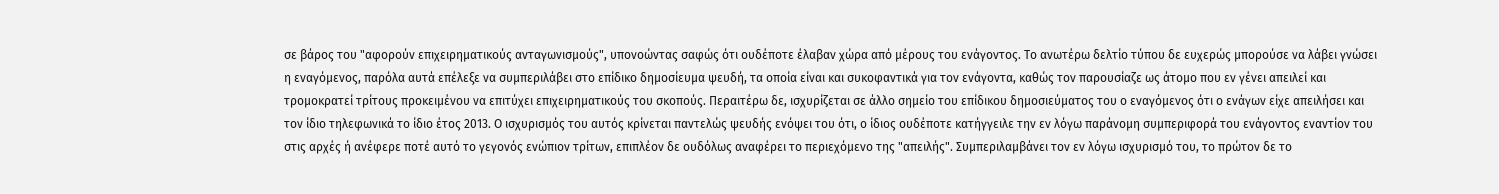σε βάρος του "αφορούν επιχειρηματικούς ανταγωνισμούς", υπονοώντας σαφώς ότι ουδέποτε έλαβαν χώρα από μέρους του ενάγοντος. Το ανωτέρω δελτίο τύπου δε ευχερώς μπορούσε να λάβει γνώσει η εναγόμενος, παρόλα αυτά επέλεξε να συμπεριλάβει στο επίδικο δημοσίευμα ψευδή, τα οποία είναι και συκοφαντικά για τον ενάγοντα, καθώς τον παρουσίαζε ως άτομο που εν γένει απειλεί και τρομοκρατεί τρίτους προκειμένου να επιτύχει επιχειρηματικούς του σκοπούς. Περαιτέρω δε, ισχυρίζεται σε άλλο σημείο του επίδικου δημοσιεύματος του ο εναγόμενος ότι ο ενάγων είχε απειλήσει και τον ίδιο τηλεφωνικά το ίδιο έτος 2013. Ο ισχυρισμός του αυτός κρίνεται παντελώς ψευδής ενόψει του ότι, ο ίδιος ουδέποτε κατήγγειλε την εν λόγω παράνομη συμπεριφορά του ενάγοντος εναντίον του στις αρχές ή ανέφερε ποτέ αυτό το γεγονός ενώπιον τρίτων, επιπλέον δε ουδόλως αναφέρει το περιεχόμενο της "απειλής". Συμπεριλαμβάνει τον εν λόγω ισχυρισμό του, το πρώτον δε το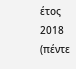έτος 2018 (πέντε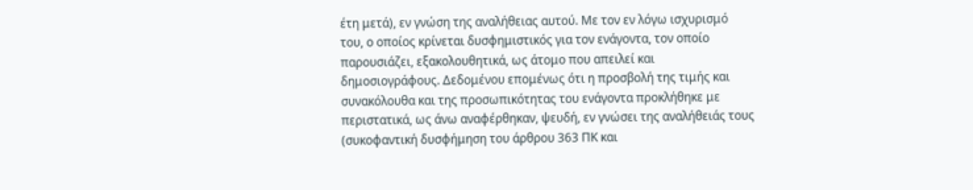έτη μετά), εν γνώση της αναλήθειας αυτού. Με τον εν λόγω ισχυρισμό του, ο οποίος κρίνεται δυσφημιστικός για τον ενάγοντα, τον οποίο παρουσιάζει, εξακολουθητικά, ως άτομο που απειλεί και δημοσιογράφους. Δεδομένου επομένως ότι η προσβολή της τιμής και συνακόλουθα και της προσωπικότητας του ενάγοντα προκλήθηκε με περιστατικά, ως άνω αναφέρθηκαν, ψευδή, εν γνώσει της αναλήθειάς τους (συκοφαντική δυσφήμηση του άρθρου 363 ΠΚ και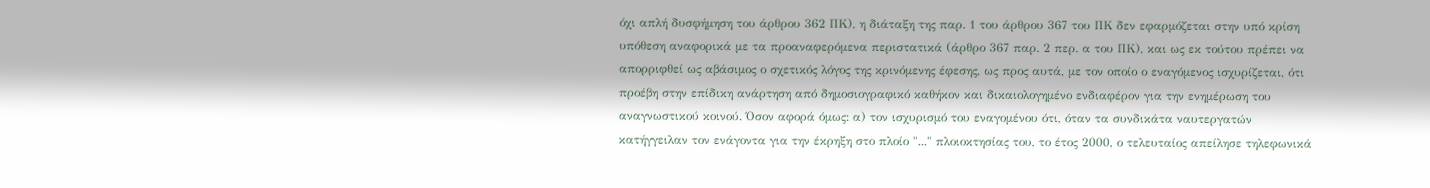όχι απλή δυσφήμηση του άρθρου 362 ΠΚ), η διάταξη της παρ. 1 του άρθρου 367 του ΠΚ δεν εφαρμόζεται στην υπό κρίση υπόθεση αναφορικά με τα προαναφερόμενα περιστατικά (άρθρο 367 παρ. 2 περ. α του ΠΚ), και ως εκ τούτου πρέπει να απορριφθεί ως αβάσιμος ο σχετικός λόγος της κρινόμενης έφεσης, ως προς αυτά, με τον οποίο ο εναγόμενος ισχυρίζεται, ότι προέβη στην επίδικη ανάρτηση από δημοσιογραφικό καθήκον και δικαιολογημένο ενδιαφέρον για την ενημέρωση του αναγνωστικού κοινού. Όσον αφορά όμως: α) τον ισχυρισμό του εναγομένου ότι, όταν τα συνδικάτα ναυτεργατών κατήγγειλαν τον ενάγοντα για την έκρηξη στο πλοίο "..." πλοιοκτησίας του, το έτος 2000, ο τελευταίος απείλησε τηλεφωνικά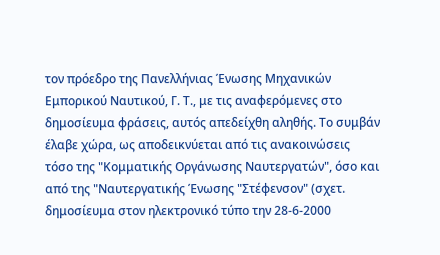τον πρόεδρο της Πανελλήνιας Ένωσης Μηχανικών Εμπορικού Ναυτικού, Γ. Τ., με τις αναφερόμενες στο δημοσίευμα φράσεις, αυτός απεδείχθη αληθής. Το συμβάν έλαβε χώρα, ως αποδεικνύεται από τις ανακοινώσεις τόσο της "Κομματικής Οργάνωσης Ναυτεργατών", όσο και από της "Ναυτεργατικής Ένωσης "Στέφενσον" (σχετ. δημοσίευμα στον ηλεκτρονικό τύπο την 28-6-2000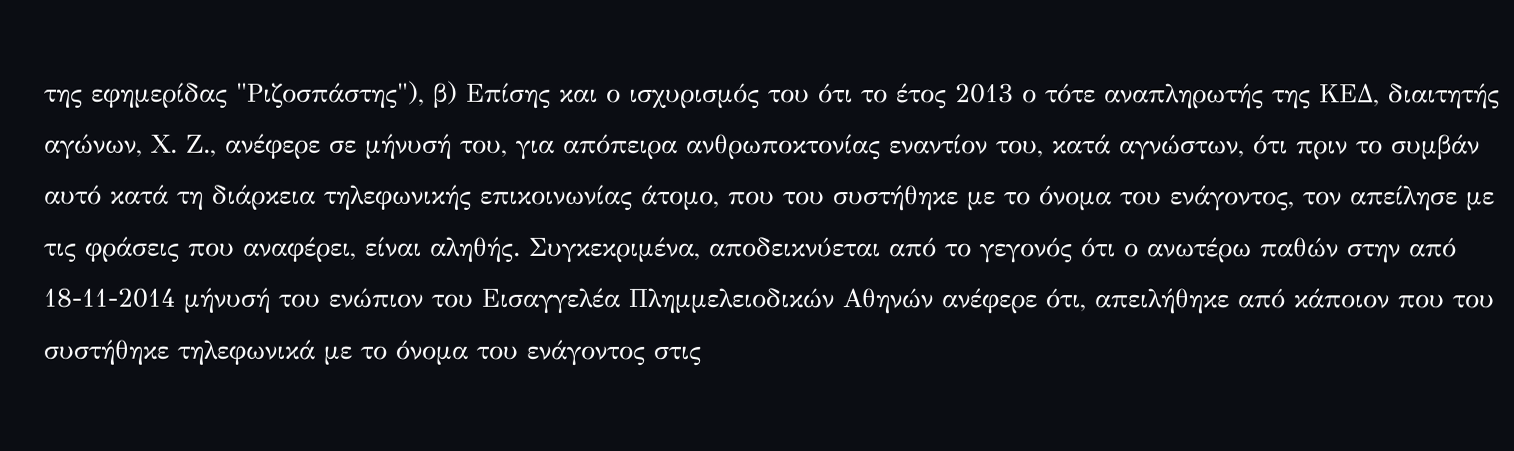της εφημερίδας "Ριζοσπάστης"), β) Επίσης και ο ισχυρισμός του ότι το έτος 2013 ο τότε αναπληρωτής της ΚΕΔ, διαιτητής αγώνων, Χ. Ζ., ανέφερε σε μήνυσή του, για απόπειρα ανθρωποκτονίας εναντίον του, κατά αγνώστων, ότι πριν το συμβάν αυτό κατά τη διάρκεια τηλεφωνικής επικοινωνίας άτομο, που του συστήθηκε με το όνομα του ενάγοντος, τον απείλησε με τις φράσεις που αναφέρει, είναι αληθής. Συγκεκριμένα, αποδεικνύεται από το γεγονός ότι ο ανωτέρω παθών στην από 18-11-2014 μήνυσή του ενώπιον του Εισαγγελέα Πλημμελειοδικών Αθηνών ανέφερε ότι, απειλήθηκε από κάποιον που του συστήθηκε τηλεφωνικά με το όνομα του ενάγοντος στις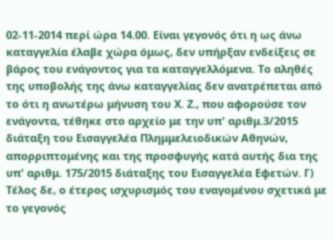02-11-2014 περί ώρα 14.00. Είναι γεγονός ότι η ως άνω καταγγελία έλαβε χώρα όμως, δεν υπήρξαν ενδείξεις σε βάρος του ενάγοντος για τα καταγγελλόμενα. Το αληθές της υποβολής της άνω καταγγελίας δεν ανατρέπεται από το ότι η ανωτέρω μήνυση του Χ. Ζ., που αφορούσε τον ενάγοντα, τέθηκε στο αρχείο με την υπ' αριθμ.3/2015 διάταξη του Εισαγγελέα Πλημμελειοδικών Αθηνών, απορριπτομένης και της προσφυγής κατά αυτής δια της υπ' αριθμ. 175/2015 διάταξης του Εισαγγελέα Εφετών. Γ) Τέλος δε, ο έτερος ισχυρισμός του εναγομένου σχετικά με το γεγονός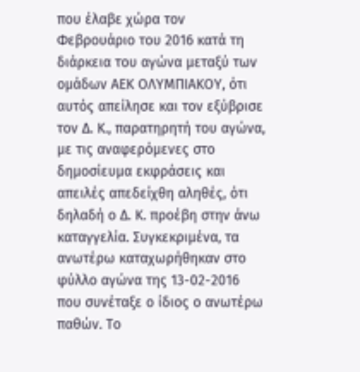που έλαβε χώρα τον Φεβρουάριο του 2016 κατά τη διάρκεια του αγώνα μεταξύ των ομάδων ΑΕΚ ΟΛΥΜΠΙΑΚΟΥ, ότι αυτός απείλησε και τον εξύβρισε τον Δ. Κ., παρατηρητή του αγώνα, με τις αναφερόμενες στο δημοσίευμα εκφράσεις και απειλές απεδείχθη αληθές, ότι δηλαδή ο Δ. Κ. προέβη στην άνω καταγγελία. Συγκεκριμένα, τα ανωτέρω καταχωρήθηκαν στο φύλλο αγώνα της 13-02-2016 που συνέταξε ο ίδιος ο ανωτέρω παθών. Το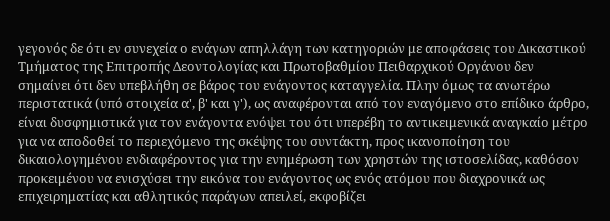γεγονός δε ότι εν συνεχεία ο ενάγων απηλλάγη των κατηγοριών με αποφάσεις του Δικαστικού Τμήματος της Επιτροπής Δεοντολογίας και Πρωτοβαθμίου Πειθαρχικού Οργάνου δεν σημαίνει ότι δεν υπεβλήθη σε βάρος του ενάγοντος καταγγελία. Πλην όμως τα ανωτέρω περιστατικά (υπό στοιχεία α', β' και γ'), ως αναφέρονται από τον εναγόμενο στο επίδικο άρθρο, είναι δυσφημιστικά για τον ενάγοντα ενόψει του ότι υπερέβη το αντικειμενικά αναγκαίο μέτρο για να αποδοθεί το περιεχόμενο της σκέψης του συντάκτη, προς ικανοποίηση του δικαιολογημένου ενδιαφέροντος για την ενημέρωση των χρηστών της ιστοσελίδας, καθόσον προκειμένου να ενισχύσει την εικόνα του ενάγοντος ως ενός ατόμου που διαχρονικά ως επιχειρηματίας και αθλητικός παράγων απειλεί, εκφοβίζει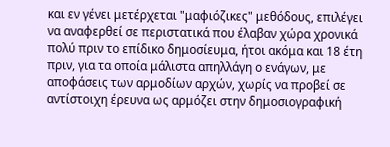και εν γένει μετέρχεται "μαφιόζικες" μεθόδους, επιλέγει να αναφερθεί σε περιστατικά που έλαβαν χώρα χρονικά πολύ πριν το επίδικο δημοσίευμα, ήτοι ακόμα και 18 έτη πριν, για τα οποία μάλιστα απηλλάγη ο ενάγων, με αποφάσεις των αρμοδίων αρχών, χωρίς να προβεί σε αντίστοιχη έρευνα ως αρμόζει στην δημοσιογραφική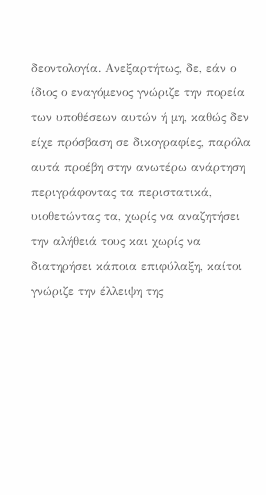δεοντολογία. Ανεξαρτήτως, δε, εάν ο ίδιος ο εναγόμενος γνώριζε την πορεία των υποθέσεων αυτών ή μη, καθώς δεν είχε πρόσβαση σε δικογραφίες, παρόλα αυτά προέβη στην ανωτέρω ανάρτηση περιγράφοντας τα περιστατικά, υιοθετώντας τα, χωρίς να αναζητήσει την αλήθειά τους και χωρίς να διατηρήσει κάποια επιφύλαξη, καίτοι γνώριζε την έλλειψη της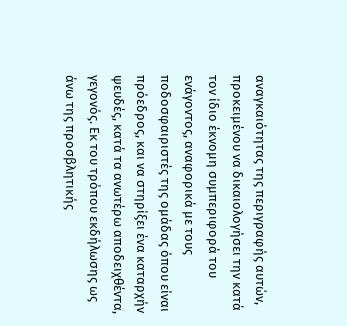αναγκαιότητας της περιγραφής αυτών, προκειμένου να δικαιολογήσει την κατά τον ίδιο έκνομη συμπεριφορά του ενάγοντος, αναφορικά με τους ποδοσφαιριστές της ομάδας όπου είναι πρόεδρος, και να στηρίξει ένα καταρχήν ψευδές, κατά τα ανωτέρω αποδειχθέντα, γεγονός. Εκ του τρόπου εκδήλωσης ως άνω της προσβλητικής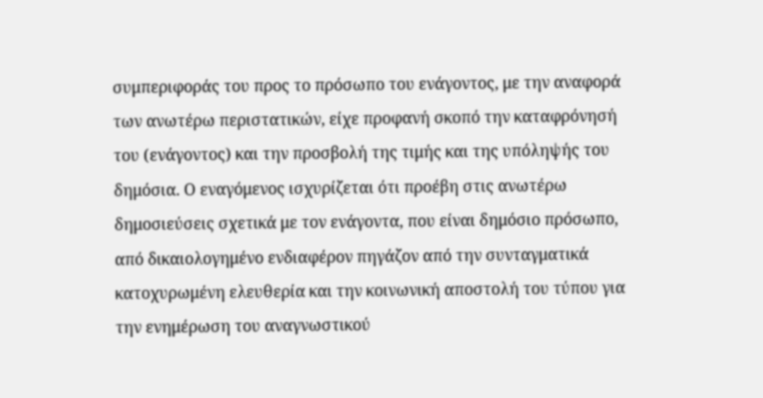συμπεριφοράς του προς το πρόσωπο του ενάγοντος, με την αναφορά των ανωτέρω περιστατικών, είχε προφανή σκοπό την καταφρόνησή του (ενάγοντος) και την προσβολή της τιμής και της υπόληψής του δημόσια. Ο εναγόμενος ισχυρίζεται ότι προέβη στις ανωτέρω δημοσιεύσεις σχετικά με τον ενάγοντα, που είναι δημόσιο πρόσωπο, από δικαιολογημένο ενδιαφέρον πηγάζον από την συνταγματικά κατοχυρωμένη ελευθερία και την κοινωνική αποστολή του τύπου για την ενημέρωση του αναγνωστικού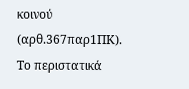κοινού (αρθ.367παρ1ΠΚ). Το περιστατικά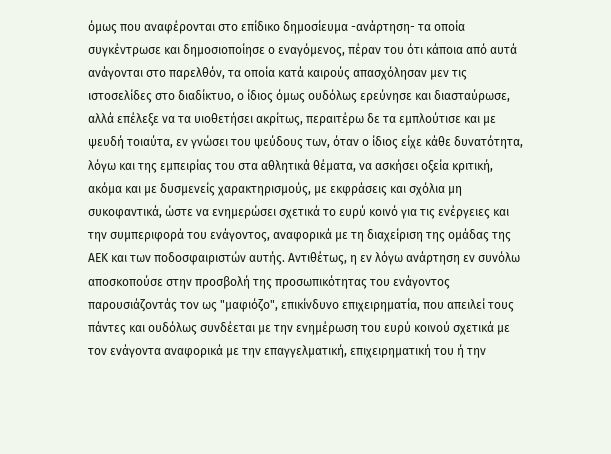όμως που αναφέρονται στο επίδικο δημοσίευμα -ανάρτηση- τα οποία συγκέντρωσε και δημοσιοποίησε ο εναγόμενος, πέραν του ότι κάποια από αυτά ανάγονται στο παρελθόν, τα οποία κατά καιρούς απασχόλησαν μεν τις ιστοσελίδες στο διαδίκτυο, ο ίδιος όμως ουδόλως ερεύνησε και διασταύρωσε, αλλά επέλεξε να τα υιοθετήσει ακρίτως, περαιτέρω δε τα εμπλούτισε και με ψευδή τοιαύτα, εν γνώσει του ψεύδους των, όταν ο ίδιος είχε κάθε δυνατότητα, λόγω και της εμπειρίας του στα αθλητικά θέματα, να ασκήσει οξεία κριτική, ακόμα και με δυσμενείς χαρακτηρισμούς, με εκφράσεις και σχόλια μη συκοφαντικά, ώστε να ενημερώσει σχετικά το ευρύ κοινό για τις ενέργειες και την συμπεριφορά του ενάγοντος, αναφορικά με τη διαχείριση της ομάδας της ΑΕΚ και των ποδοσφαιριστών αυτής. Αντιθέτως, η εν λόγω ανάρτηση εν συνόλω αποσκοπούσε στην προσβολή της προσωπικότητας του ενάγοντος παρουσιάζοντάς τον ως "μαφιόζο", επικίνδυνο επιχειρηματία, που απειλεί τους πάντες και ουδόλως συνδέεται με την ενημέρωση του ευρύ κοινού σχετικά με τον ενάγοντα αναφορικά με την επαγγελματική, επιχειρηματική του ή την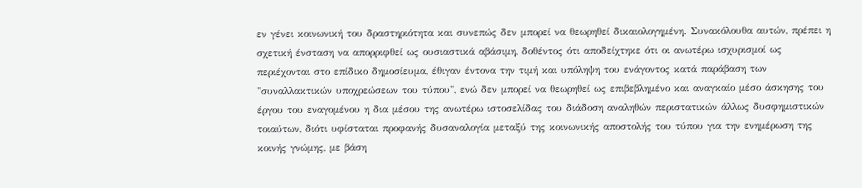εν γένει κοινωνική του δραστηριότητα και συνεπώς δεν μπορεί να θεωρηθεί δικαιολογημένη. Συνακόλουθα αυτών, πρέπει η σχετική ένσταση να απορριφθεί ως ουσιαστικά αβάσιμη, δοθέντος ότι αποδείχτηκε ότι οι ανωτέρω ισχυρισμοί ως περιέχονται στο επίδικο δημοσίευμα, έθιγαν έντονα την τιμή και υπόληψη του ενάγοντος κατά παράβαση των "συναλλακτικών υποχρεώσεων του τύπου", ενώ δεν μπορεί να θεωρηθεί ως επιβεβλημένο και αναγκαίο μέσο άσκησης του έργου του εναγομένου η δια μέσου της ανωτέρω ιστοσελίδας του διάδοση αναληθών περιστατικών άλλως δυσφημιστικών τοιαύτων, διότι υφίσταται προφανής δυσαναλογία μεταξύ της κοινωνικής αποστολής του τύπου για την ενημέρωση της κοινής γνώμης, με βάση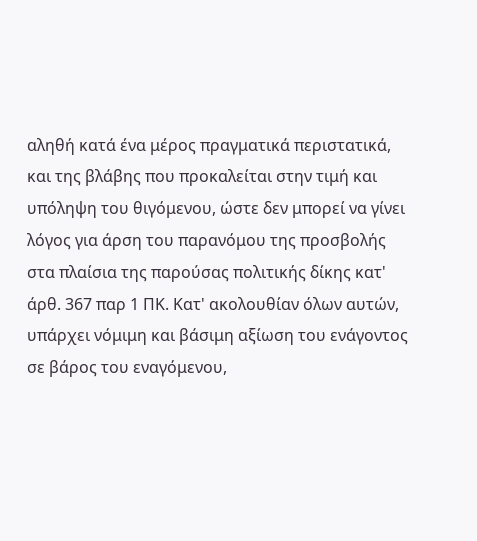αληθή κατά ένα μέρος πραγματικά περιστατικά, και της βλάβης που προκαλείται στην τιμή και υπόληψη του θιγόμενου, ώστε δεν μπορεί να γίνει λόγος για άρση του παρανόμου της προσβολής στα πλαίσια της παρούσας πολιτικής δίκης κατ' άρθ. 367 παρ 1 ΠΚ. Κατ' ακολουθίαν όλων αυτών, υπάρχει νόμιμη και βάσιμη αξίωση του ενάγοντος σε βάρος του εναγόμενου,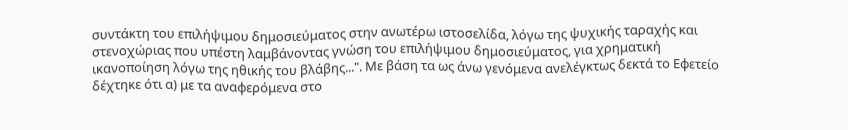συντάκτη του επιλήψιμου δημοσιεύματος στην ανωτέρω ιστοσελίδα, λόγω της ψυχικής ταραχής και στενοχώριας που υπέστη λαμβάνοντας γνώση του επιλήψιμου δημοσιεύματος, για χρηματική ικανοποίηση λόγω της ηθικής του βλάβης...". Με βάση τα ως άνω γενόμενα ανελέγκτως δεκτά το Εφετείο δέχτηκε ότι α) με τα αναφερόμενα στο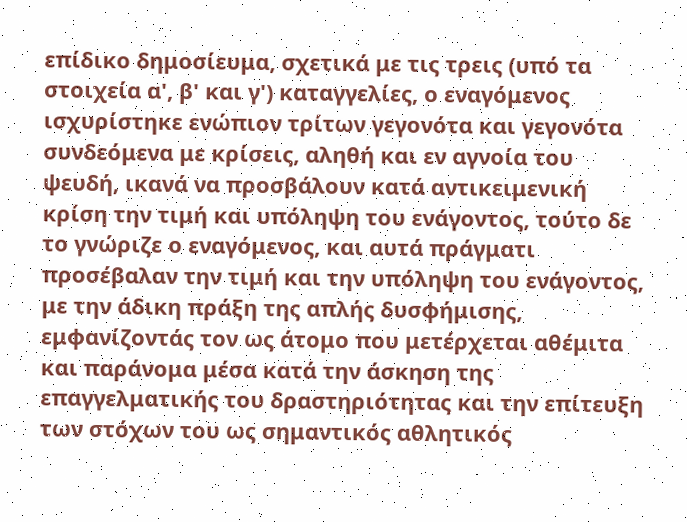επίδικο δημοσίευμα, σχετικά με τις τρεις (υπό τα στοιχεία α', β' και γ') καταγγελίες, ο εναγόμενος ισχυρίστηκε ενώπιον τρίτων γεγονότα και γεγονότα συνδεόμενα με κρίσεις, αληθή και εν αγνοία του ψευδή, ικανά να προσβάλουν κατά αντικειμενική κρίση την τιμή και υπόληψη του ενάγοντος, τούτο δε το γνώριζε ο εναγόμενος, και αυτά πράγματι προσέβαλαν την τιμή και την υπόληψη του ενάγοντος, με την άδικη πράξη της απλής δυσφήμισης, εμφανίζοντάς τον ως άτομο που μετέρχεται αθέμιτα και παράνομα μέσα κατά την άσκηση της επαγγελματικής του δραστηριότητας και την επίτευξη των στόχων του ως σημαντικός αθλητικός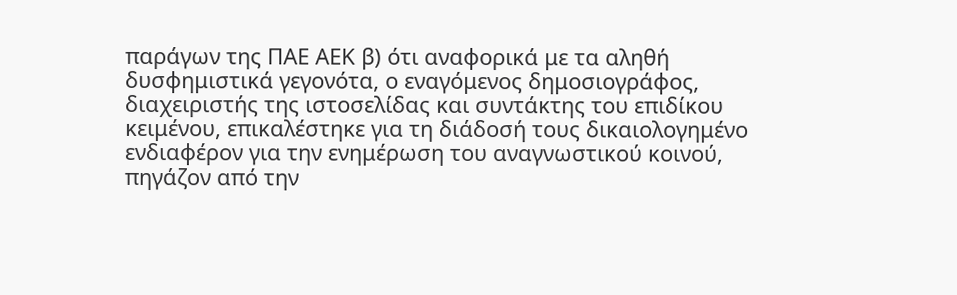παράγων της ΠΑΕ ΑΕΚ β) ότι αναφορικά με τα αληθή δυσφημιστικά γεγονότα, ο εναγόμενος δημοσιογράφος, διαχειριστής της ιστοσελίδας και συντάκτης του επιδίκου κειμένου, επικαλέστηκε για τη διάδοσή τους δικαιολογημένο ενδιαφέρον για την ενημέρωση του αναγνωστικού κοινού, πηγάζον από την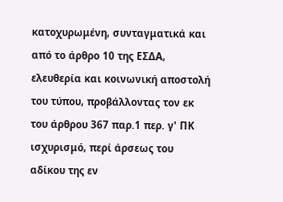κατοχυρωμένη, συνταγματικά και από το άρθρο 10 της ΕΣΔΑ, ελευθερία και κοινωνική αποστολή του τύπου, προβάλλοντας τον εκ του άρθρου 367 παρ.1 περ. γ' ΠΚ ισχυρισμό, περί άρσεως του αδίκου της εν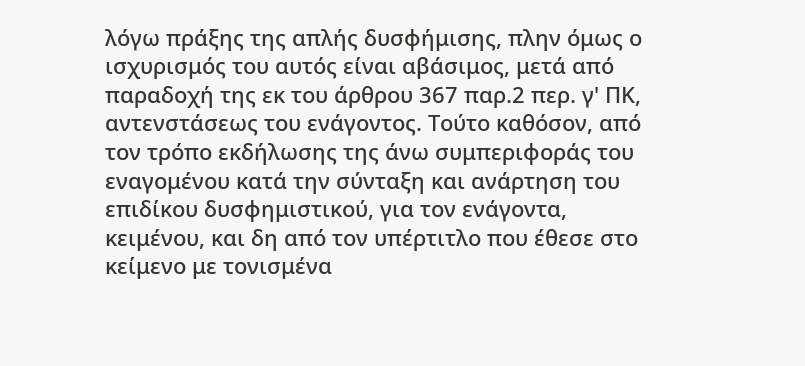λόγω πράξης της απλής δυσφήμισης, πλην όμως ο ισχυρισμός του αυτός είναι αβάσιμος, μετά από παραδοχή της εκ του άρθρου 367 παρ.2 περ. γ' ΠΚ, αντενστάσεως του ενάγοντος. Τούτο καθόσον, από τον τρόπο εκδήλωσης της άνω συμπεριφοράς του εναγομένου κατά την σύνταξη και ανάρτηση του επιδίκου δυσφημιστικού, για τον ενάγοντα, κειμένου, και δη από τον υπέρτιτλο που έθεσε στο κείμενο με τονισμένα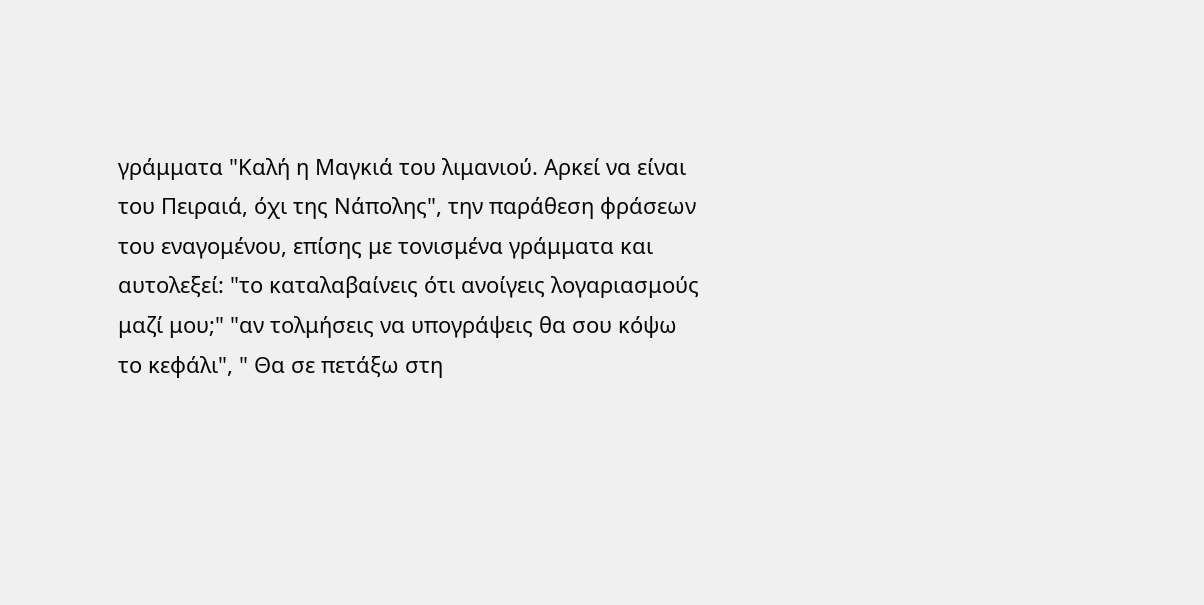γράμματα "Καλή η Μαγκιά του λιμανιού. Αρκεί να είναι του Πειραιά, όχι της Νάπολης", την παράθεση φράσεων του εναγομένου, επίσης με τονισμένα γράμματα και αυτολεξεί: "το καταλαβαίνεις ότι ανοίγεις λογαριασμούς μαζί μου;" "αν τολμήσεις να υπογράψεις θα σου κόψω το κεφάλι", " Θα σε πετάξω στη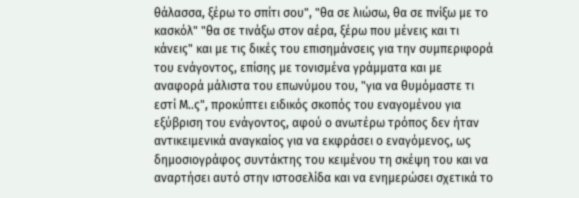θάλασσα, ξέρω το σπίτι σου", "θα σε λιώσω, θα σε πνίξω με το κασκόλ" "θα σε τινάξω στον αέρα, ξέρω που μένεις και τι κάνεις" και με τις δικές του επισημάνσεις για την συμπεριφορά του ενάγοντος, επίσης με τονισμένα γράμματα και με αναφορά μάλιστα του επωνύμου του, "για να θυμόμαστε τι εστί Μ..ς", προκύπτει ειδικός σκοπός του εναγομένου για εξύβριση του ενάγοντος, αφού ο ανωτέρω τρόπος δεν ήταν αντικειμενικά αναγκαίος για να εκφράσει ο εναγόμενος, ως δημοσιογράφος συντάκτης του κειμένου τη σκέψη του και να αναρτήσει αυτό στην ιστοσελίδα και να ενημερώσει σχετικά το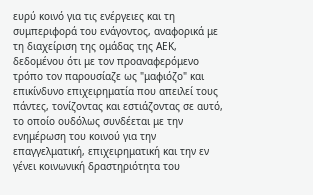ευρύ κοινό για τις ενέργειες και τη συμπεριφορά του ενάγοντος, αναφορικά με τη διαχείριση της ομάδας της ΑΕΚ, δεδομένου ότι με τον προαναφερόμενο τρόπο τον παρουσίαζε ως "μαφιόζο" και επικίνδυνο επιχειρηματία που απειλεί τους πάντες, τονίζοντας και εστιάζοντας σε αυτό, το οποίο ουδόλως συνδέεται με την ενημέρωση του κοινού για την επαγγελματική, επιχειρηματική και την εν γένει κοινωνική δραστηριότητα του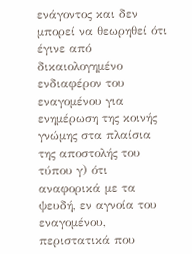ενάγοντος και δεν μπορεί να θεωρηθεί ότι έγινε από δικαιολογημένο ενδιαφέρον του εναγομένου για ενημέρωση της κοινής γνώμης στα πλαίσια της αποστολής του τύπου γ) ότι αναφορικά με τα ψευδή, εν αγνοία του εναγομένου, περιστατικά που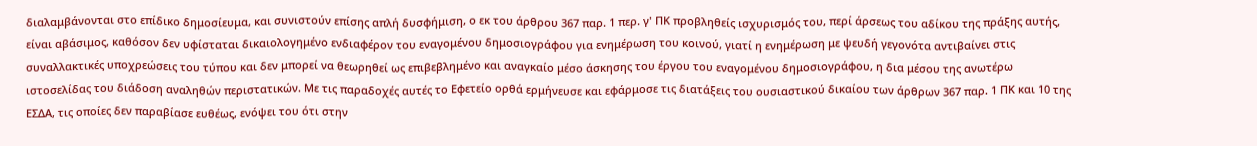διαλαμβάνονται στο επίδικο δημοσίευμα, και συνιστούν επίσης απλή δυσφήμιση, ο εκ του άρθρου 367 παρ. 1 περ. γ' ΠΚ προβληθείς ισχυρισμός του, περί άρσεως του αδίκου της πράξης αυτής, είναι αβάσιμος, καθόσον δεν υφίσταται δικαιολογημένο ενδιαφέρον του εναγομένου δημοσιογράφου για ενημέρωση του κοινού, γιατί η ενημέρωση με ψευδή γεγονότα αντιβαίνει στις συναλλακτικές υποχρεώσεις του τύπου και δεν μπορεί να θεωρηθεί ως επιβεβλημένο και αναγκαίο μέσο άσκησης του έργου του εναγομένου δημοσιογράφου, η δια μέσου της ανωτέρω ιστοσελίδας του διάδοση αναληθών περιστατικών. Με τις παραδοχές αυτές το Εφετείο ορθά ερμήνευσε και εφάρμοσε τις διατάξεις του ουσιαστικού δικαίου των άρθρων 367 παρ. 1 ΠΚ και 10 της ΕΣΔΑ, τις οποίες δεν παραβίασε ευθέως, ενόψει του ότι στην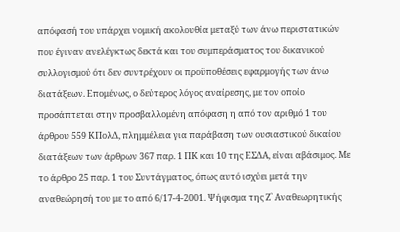απόφασή του υπάρχει νομική ακολουθία μεταξύ των άνω περιστατικών που έγιναν ανελέγκτως δεκτά και του συμπεράσματος του δικανικού συλλογισμού ότι δεν συντρέχουν οι προϋποθέσεις εφαρμογής των άνω διατάξεων. Επομένως, ο δεύτερος λόγος αναίρεσης, με τον οποίο προσάπτεται στην προσβαλλομένη απόφαση η από τον αριθμό 1 του άρθρου 559 ΚΠολΔ, πλημμέλεια για παράβαση των ουσιαστικού δικαίου διατάξεων των άρθρων 367 παρ. 1 ΠΚ και 10 της ΕΣΔΑ, είναι αβάσιμος. Με το άρθρο 25 παρ. 1 του Συντάγματος, όπως αυτό ισχύει μετά την αναθεώρησή του με το από 6/17-4-2001. Ψήφισμα της Ζ` Αναθεωρητικής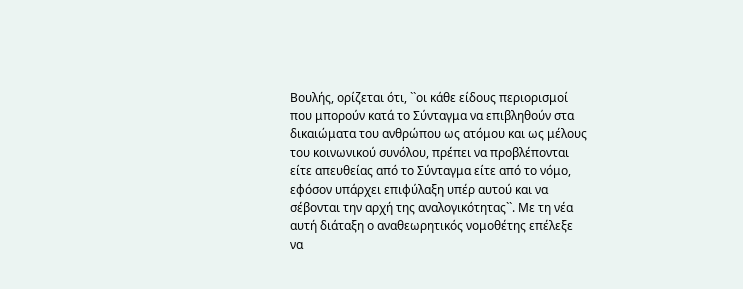Βουλής, ορίζεται ότι, ``οι κάθε είδους περιορισμοί που μπορούν κατά το Σύνταγμα να επιβληθούν στα δικαιώματα του ανθρώπου ως ατόμου και ως μέλους του κοινωνικού συνόλου, πρέπει να προβλέπονται είτε απευθείας από το Σύνταγμα είτε από το νόμο, εφόσον υπάρχει επιφύλαξη υπέρ αυτού και να σέβονται την αρχή της αναλογικότητας``. Με τη νέα αυτή διάταξη ο αναθεωρητικός νομοθέτης επέλεξε να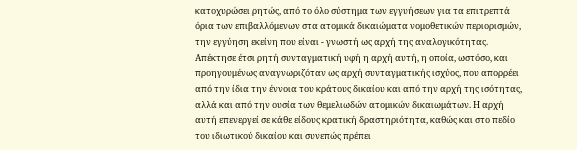κατοχυρώσει ρητώς, από το όλο σύστημα των εγγυήσεων για τα επιτρεπτά όρια των επιβαλλόμενων στα ατομικά δικαιώματα νομοθετικών περιορισμών, την εγγύηση εκείνη που είναι - γνωστή ως αρχή της αναλογικότητας. Απέκτησε έτσι ρητή συνταγματική υφή η αρχή αυτή, η οποία, ωστόσο, και προηγουμένως αναγνωριζόταν ως αρχή συνταγματικής ισχύος, που απορρέει από την ίδια την έννοια του κράτους δικαίου και από την αρχή της ισότητας, αλλά και από την ουσία των θεμελιωδών ατομικών δικαιωμάτων. Η αρχή αυτή επενεργεί σε κάθε είδους κρατική δραστηριότητα, καθώς και στο πεδίο του ιδιωτικού δικαίου και συνεπώς πρέπει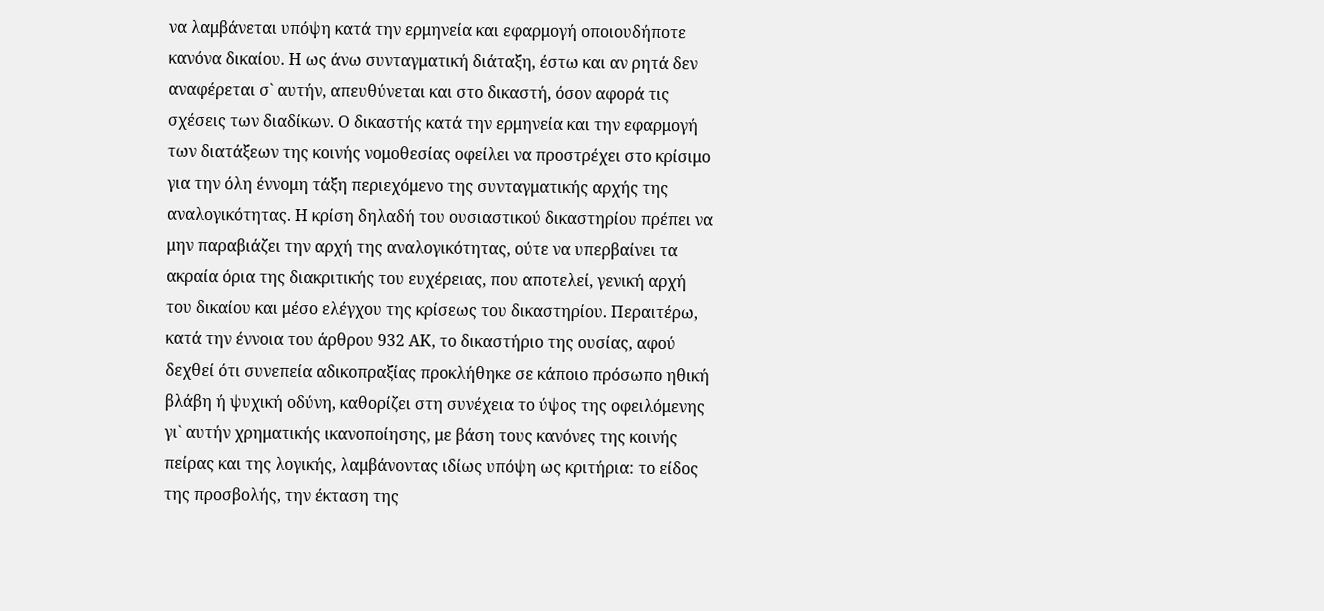να λαμβάνεται υπόψη κατά την ερμηνεία και εφαρμογή οποιουδήποτε κανόνα δικαίου. Η ως άνω συνταγματική διάταξη, έστω και αν ρητά δεν αναφέρεται σ` αυτήν, απευθύνεται και στο δικαστή, όσον αφορά τις σχέσεις των διαδίκων. Ο δικαστής κατά την ερμηνεία και την εφαρμογή των διατάξεων της κοινής νομοθεσίας οφείλει να προστρέχει στο κρίσιμο για την όλη έννομη τάξη περιεχόμενο της συνταγματικής αρχής της αναλογικότητας. Η κρίση δηλαδή του ουσιαστικού δικαστηρίου πρέπει να μην παραβιάζει την αρχή της αναλογικότητας, ούτε να υπερβαίνει τα ακραία όρια της διακριτικής του ευχέρειας, που αποτελεί, γενική αρχή του δικαίου και μέσο ελέγχου της κρίσεως του δικαστηρίου. Περαιτέρω, κατά την έννοια του άρθρου 932 ΑΚ, το δικαστήριο της ουσίας, αφού δεχθεί ότι συνεπεία αδικοπραξίας προκλήθηκε σε κάποιο πρόσωπο ηθική βλάβη ή ψυχική οδύνη, καθορίζει στη συνέχεια το ύψος της οφειλόμενης γι` αυτήν χρηματικής ικανοποίησης, με βάση τους κανόνες της κοινής πείρας και της λογικής, λαμβάνοντας ιδίως υπόψη ως κριτήρια: το είδος της προσβολής, την έκταση της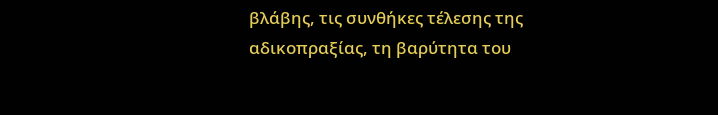βλάβης, τις συνθήκες τέλεσης της αδικοπραξίας, τη βαρύτητα του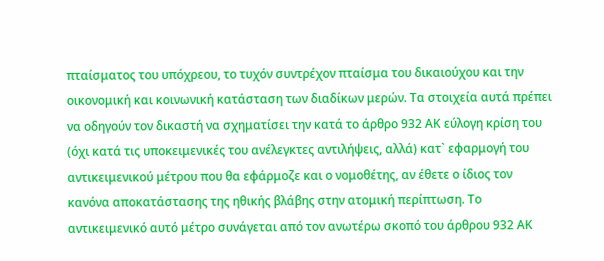πταίσματος του υπόχρεου, το τυχόν συντρέχον πταίσμα του δικαιούχου και την οικονομική και κοινωνική κατάσταση των διαδίκων μερών. Τα στοιχεία αυτά πρέπει να οδηγούν τον δικαστή να σχηματίσει την κατά το άρθρο 932 ΑΚ εύλογη κρίση του (όχι κατά τις υποκειμενικές του ανέλεγκτες αντιλήψεις, αλλά) κατ` εφαρμογή του αντικειμενικού μέτρου που θα εφάρμοζε και ο νομοθέτης, αν έθετε ο ίδιος τον κανόνα αποκατάστασης της ηθικής βλάβης στην ατομική περίπτωση. Το αντικειμενικό αυτό μέτρο συνάγεται από τον ανωτέρω σκοπό του άρθρου 932 ΑΚ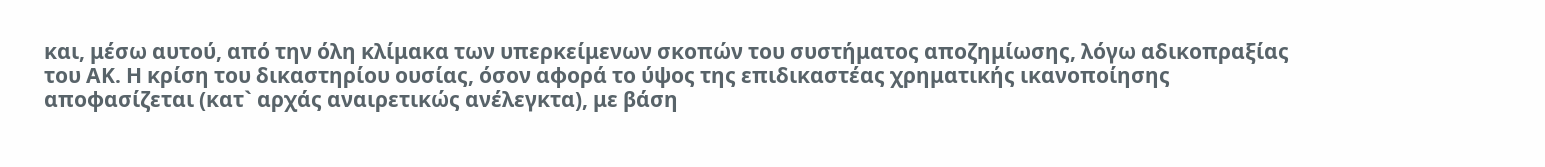και, μέσω αυτού, από την όλη κλίμακα των υπερκείμενων σκοπών του συστήματος αποζημίωσης, λόγω αδικοπραξίας του ΑΚ. Η κρίση του δικαστηρίου ουσίας, όσον αφορά το ύψος της επιδικαστέας χρηματικής ικανοποίησης αποφασίζεται (κατ` αρχάς αναιρετικώς ανέλεγκτα), με βάση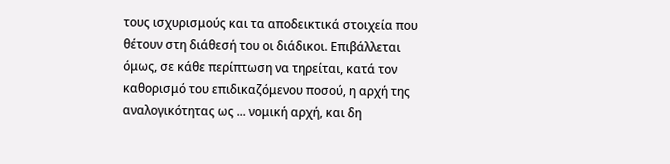τους ισχυρισμούς και τα αποδεικτικά στοιχεία που θέτουν στη διάθεσή του οι διάδικοι. Επιβάλλεται όμως, σε κάθε περίπτωση να τηρείται, κατά τον καθορισμό του επιδικαζόμενου ποσού, η αρχή της αναλογικότητας ως ... νομική αρχή, και δη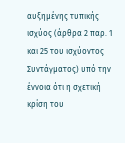αυξημένης τυπικής ισχύος (άρθρα 2 παρ. 1 και 25 του ισχύοντος Συντάγματος) υπό την έννοια ότι η σχετική κρίση του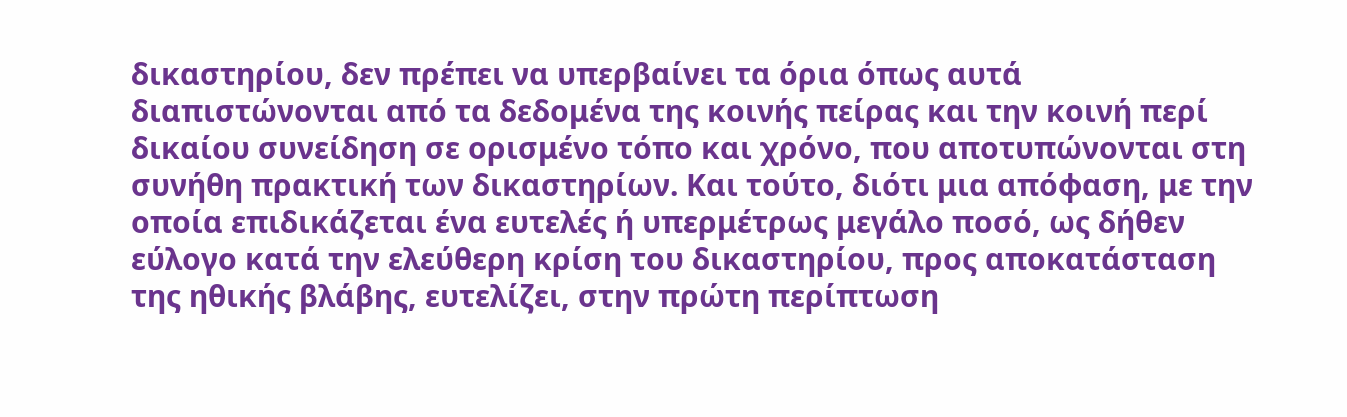δικαστηρίου, δεν πρέπει να υπερβαίνει τα όρια όπως αυτά διαπιστώνονται από τα δεδομένα της κοινής πείρας και την κοινή περί δικαίου συνείδηση σε ορισμένο τόπο και χρόνο, που αποτυπώνονται στη συνήθη πρακτική των δικαστηρίων. Και τούτο, διότι μια απόφαση, με την οποία επιδικάζεται ένα ευτελές ή υπερμέτρως μεγάλο ποσό, ως δήθεν εύλογο κατά την ελεύθερη κρίση του δικαστηρίου, προς αποκατάσταση της ηθικής βλάβης, ευτελίζει, στην πρώτη περίπτωση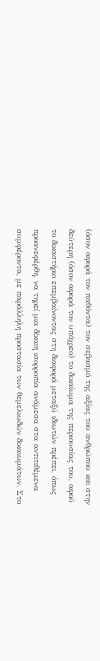(όσον αφορά τον παθόντα) τον σεβασμό της αξίας του ανθρώπου και στην δεύτερη (όσον αφορά τον υπόχρεο) το δικαίωμα της περιουσίας του, αφού το δικαστήριο επεμβαίνοντας στη διαφορά μεταξύ ιδιωτών πρέπει, όπως προανεφέρθη, να τηρεί μια δίκαιη ισορροπία ανάμεσα στα αντιτιθέμενα συμφέροντα, με παράλληλη προστασία των θεμελιωδών δικαιωμάτων. Στο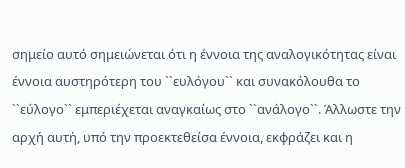σημείο αυτό σημειώνεται ότι η έννοια της αναλογικότητας είναι έννοια αυστηρότερη του ``ευλόγου`` και συνακόλουθα το ``εύλογο`` εμπεριέχεται αναγκαίως στο ``ανάλογο``. Άλλωστε την αρχή αυτή, υπό την προεκτεθείσα έννοια, εκφράζει και η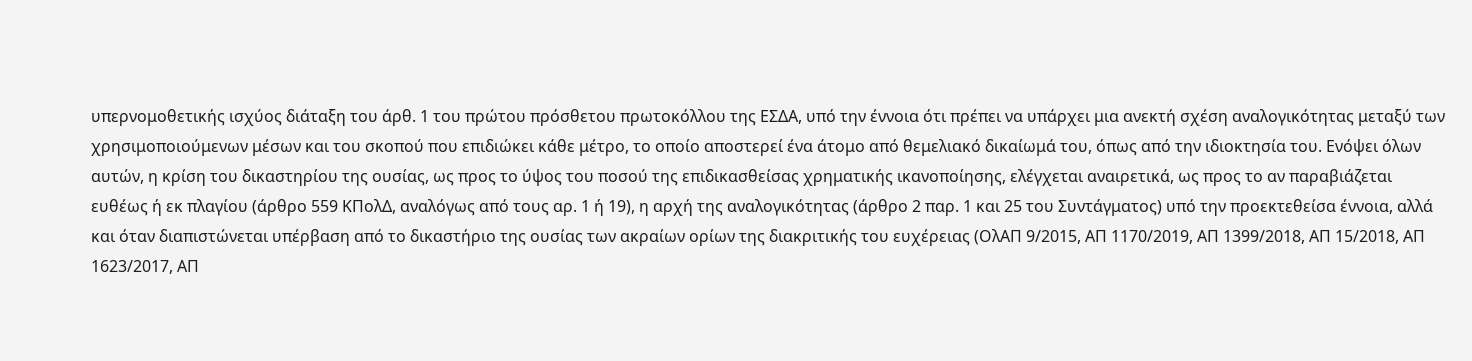υπερνομοθετικής ισχύος διάταξη του άρθ. 1 του πρώτου πρόσθετου πρωτοκόλλου της ΕΣΔΑ, υπό την έννοια ότι πρέπει να υπάρχει μια ανεκτή σχέση αναλογικότητας μεταξύ των χρησιμοποιούμενων μέσων και του σκοπού που επιδιώκει κάθε μέτρο, το οποίο αποστερεί ένα άτομο από θεμελιακό δικαίωμά του, όπως από την ιδιοκτησία του. Ενόψει όλων αυτών, η κρίση του δικαστηρίου της ουσίας, ως προς το ύψος του ποσού της επιδικασθείσας χρηματικής ικανοποίησης, ελέγχεται αναιρετικά, ως προς το αν παραβιάζεται ευθέως ή εκ πλαγίου (άρθρο 559 ΚΠολΔ, αναλόγως από τους αρ. 1 ή 19), η αρχή της αναλογικότητας (άρθρο 2 παρ. 1 και 25 του Συντάγματος) υπό την προεκτεθείσα έννοια, αλλά και όταν διαπιστώνεται υπέρβαση από το δικαστήριο της ουσίας των ακραίων ορίων της διακριτικής του ευχέρειας (ΟλΑΠ 9/2015, ΑΠ 1170/2019, ΑΠ 1399/2018, ΑΠ 15/2018, ΑΠ 1623/2017, ΑΠ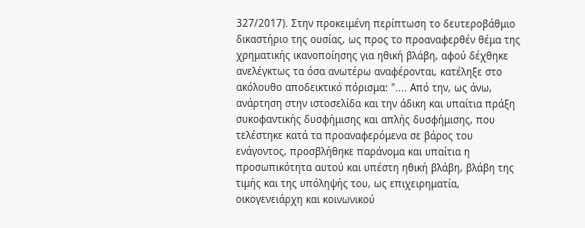327/2017). Στην προκειμένη περίπτωση το δευτεροβάθμιο δικαστήριο της ουσίας, ως προς το προαναφερθέν θέμα της χρηματικής ικανοποίησης για ηθική βλάβη, αφού δέχθηκε ανελέγκτως τα όσα ανωτέρω αναφέρονται, κατέληξε στο ακόλουθο αποδεικτικό πόρισμα: ".... Από την, ως άνω, ανάρτηση στην ιστοσελίδα και την άδικη και υπαίτια πράξη συκοφαντικής δυσφήμισης και απλής δυσφήμισης, που τελέστηκε κατά τα προαναφερόμενα σε βάρος του ενάγοντος, προσβλήθηκε παράνομα και υπαίτια η προσωπικότητα αυτού και υπέστη ηθική βλάβη, βλάβη της τιμής και της υπόληψής του, ως επιχειρηματία, οικογενειάρχη και κοινωνικού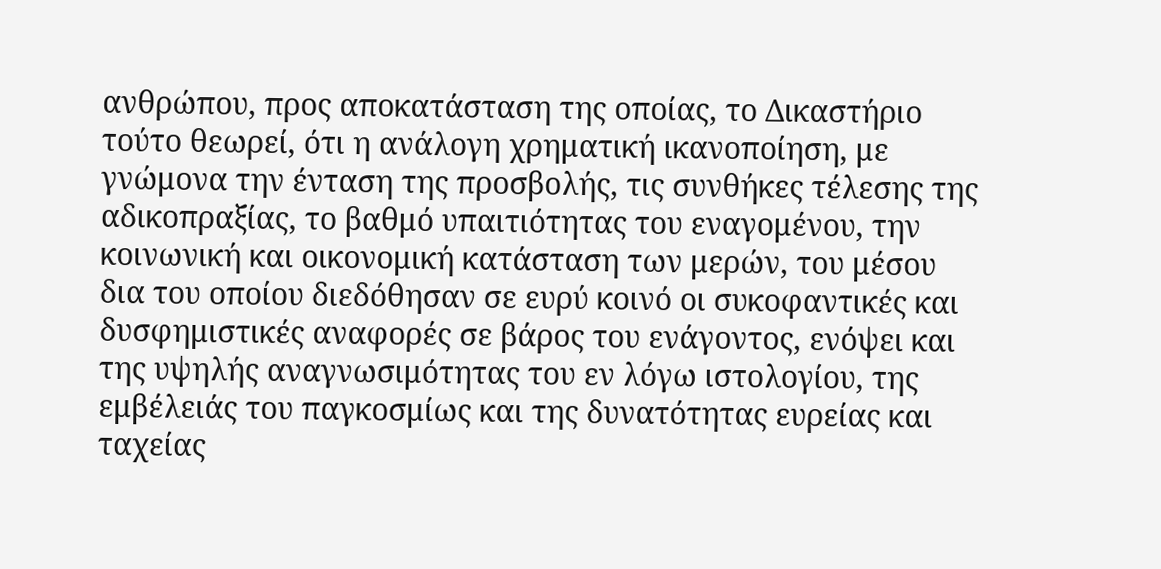ανθρώπου, προς αποκατάσταση της οποίας, το Δικαστήριο τούτο θεωρεί, ότι η ανάλογη χρηματική ικανοποίηση, με γνώμονα την ένταση της προσβολής, τις συνθήκες τέλεσης της αδικοπραξίας, το βαθμό υπαιτιότητας του εναγομένου, την κοινωνική και οικονομική κατάσταση των μερών, του μέσου δια του οποίου διεδόθησαν σε ευρύ κοινό οι συκοφαντικές και δυσφημιστικές αναφορές σε βάρος του ενάγοντος, ενόψει και της υψηλής αναγνωσιμότητας του εν λόγω ιστολογίου, της εμβέλειάς του παγκοσμίως και της δυνατότητας ευρείας και ταχείας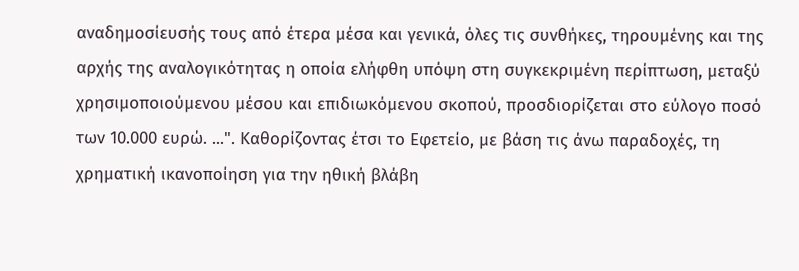αναδημοσίευσής τους από έτερα μέσα και γενικά, όλες τις συνθήκες, τηρουμένης και της αρχής της αναλογικότητας η οποία ελήφθη υπόψη στη συγκεκριμένη περίπτωση, μεταξύ χρησιμοποιούμενου μέσου και επιδιωκόμενου σκοπού, προσδιορίζεται στο εύλογο ποσό των 10.000 ευρώ. ...". Καθορίζοντας έτσι το Εφετείο, με βάση τις άνω παραδοχές, τη χρηματική ικανοποίηση για την ηθική βλάβη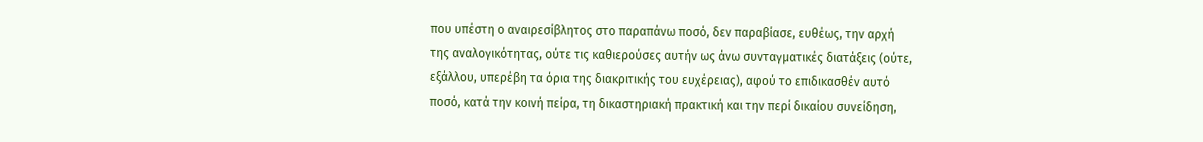που υπέστη ο αναιρεσίβλητος στο παραπάνω ποσό, δεν παραβίασε, ευθέως, την αρχή της αναλογικότητας, ούτε τις καθιερούσες αυτήν ως άνω συνταγματικές διατάξεις (ούτε, εξάλλου, υπερέβη τα όρια της διακριτικής του ευχέρειας), αφού το επιδικασθέν αυτό ποσό, κατά την κοινή πείρα, τη δικαστηριακή πρακτική και την περί δικαίου συνείδηση,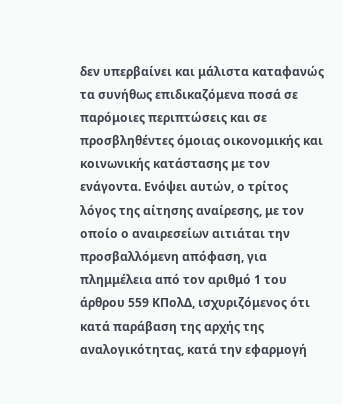δεν υπερβαίνει και μάλιστα καταφανώς τα συνήθως επιδικαζόμενα ποσά σε παρόμοιες περιπτώσεις και σε προσβληθέντες όμοιας οικονομικής και κοινωνικής κατάστασης με τον ενάγοντα. Ενόψει αυτών, ο τρίτος λόγος της αίτησης αναίρεσης, με τον οποίο ο αναιρεσείων αιτιάται την προσβαλλόμενη απόφαση, για πλημμέλεια από τον αριθμό 1 του άρθρου 559 ΚΠολΔ, ισχυριζόμενος ότι κατά παράβαση της αρχής της αναλογικότητας, κατά την εφαρμογή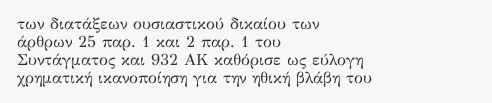των διατάξεων ουσιαστικού δικαίου των άρθρων 25 παρ. 1 και 2 παρ. 1 του Συντάγματος και 932 ΑΚ καθόρισε ως εύλογη χρηματική ικανοποίηση για την ηθική βλάβη του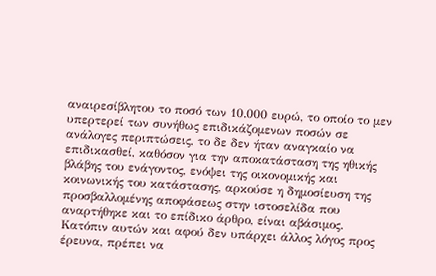αναιρεσίβλητου το ποσό των 10.000 ευρώ, το οποίο το μεν υπερτερεί των συνήθως επιδικάζομενων ποσών σε ανάλογες περιπτώσεις, το δε δεν ήταν αναγκαίο να επιδικασθεί, καθόσον για την αποκατάσταση της ηθικής βλάβης του ενάγοντος, ενόψει της οικονομικής και κοινωνικής του κατάστασης, αρκούσε η δημοσίευση της προσβαλλομένης αποφάσεως στην ιστοσελίδα που αναρτήθηκε και το επίδικο άρθρο, είναι αβάσιμος. Κατόπιν αυτών και αφού δεν υπάρχει άλλος λόγος προς έρευνα, πρέπει να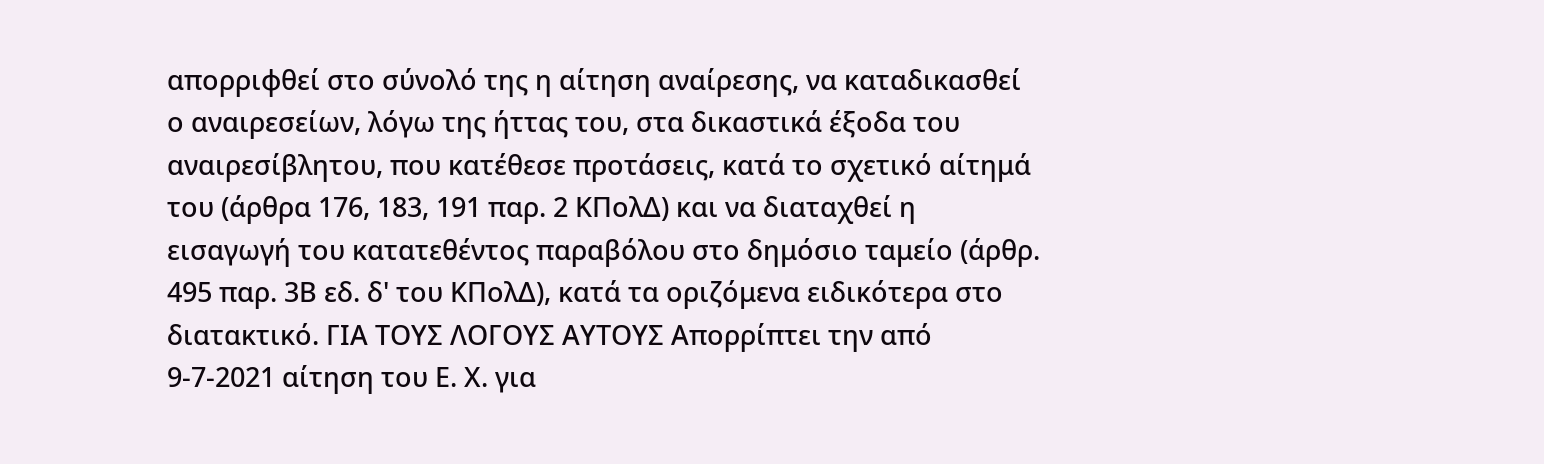απορριφθεί στο σύνολό της η αίτηση αναίρεσης, να καταδικασθεί ο αναιρεσείων, λόγω της ήττας του, στα δικαστικά έξοδα του αναιρεσίβλητου, που κατέθεσε προτάσεις, κατά το σχετικό αίτημά του (άρθρα 176, 183, 191 παρ. 2 ΚΠολΔ) και να διαταχθεί η εισαγωγή του κατατεθέντος παραβόλου στο δημόσιο ταμείο (άρθρ. 495 παρ. 3Β εδ. δ' του ΚΠολΔ), κατά τα οριζόμενα ειδικότερα στο διατακτικό. ΓΙΑ ΤΟΥΣ ΛΟΓΟΥΣ ΑΥΤΟΥΣ Απορρίπτει την από 9-7-2021 αίτηση του Ε. Χ. για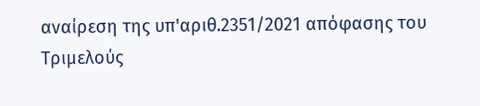αναίρεση της υπ'αριθ.2351/2021 απόφασης του Τριμελούς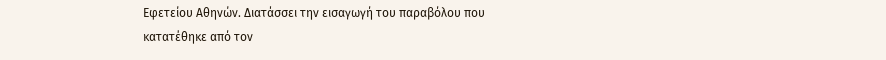Εφετείου Αθηνών. Διατάσσει την εισαγωγή του παραβόλου που κατατέθηκε από τον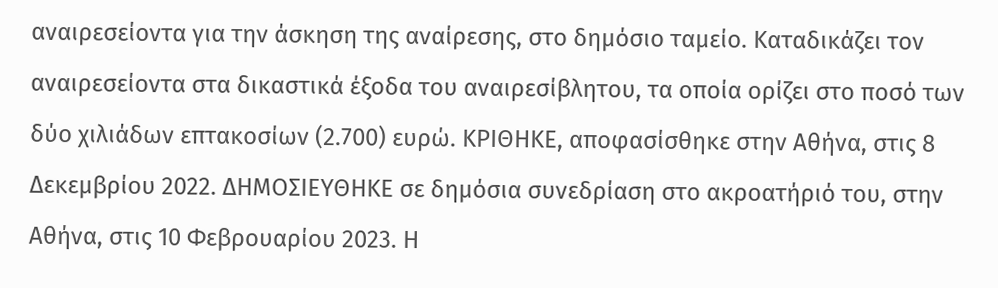αναιρεσείοντα για την άσκηση της αναίρεσης, στο δημόσιο ταμείο. Καταδικάζει τον αναιρεσείοντα στα δικαστικά έξοδα του αναιρεσίβλητου, τα οποία ορίζει στο ποσό των δύο χιλιάδων επτακοσίων (2.700) ευρώ. ΚΡΙΘΗΚΕ, αποφασίσθηκε στην Αθήνα, στις 8 Δεκεμβρίου 2022. ΔΗΜΟΣΙΕΥΘΗΚΕ σε δημόσια συνεδρίαση στο ακροατήριό του, στην Αθήνα, στις 10 Φεβρουαρίου 2023. Η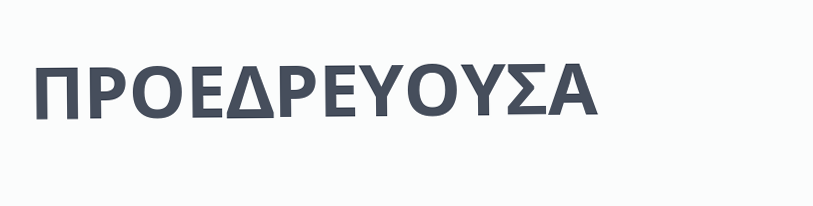ΠΡΟΕΔΡΕΥΟΥΣΑ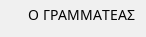Ο ΓΡΑΜΜΑΤΕΑΣ